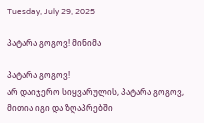Tuesday, July 29, 2025

პატარა გოგოვ! მინიმა

პატარა გოგოვ!
არ დაიჯერო სიყვარულის, პატარა გოგოვ,
მითია იგი და ზღაპრებში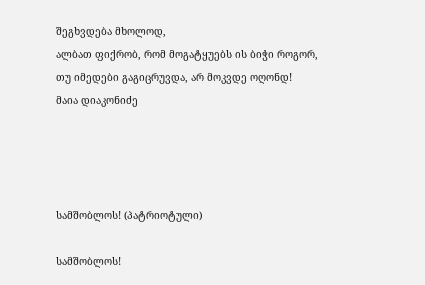შეგხვდება მხოლოდ,
ალბათ ფიქრობ, რომ მოგატყუებს ის ბიჭი როგორ,
თუ იმედები გაგიცრუვდა, არ მოკვდე ოღონდ!
მაია დიაკონიძე




სამშობლოს! (პატრიოტული)

სამშობლოს!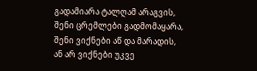გადამიარა ტალღამ არაგვის,
შენი ცრემლები გადმომაყარა,
შენი ვიქნები აწ და მარადის,
ან არ ვიქნები უკვე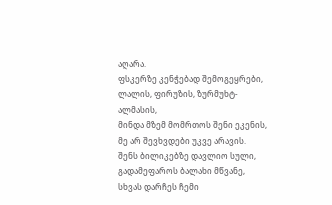აღარა.
ფსკერზე კენჭებად შემოგეყრები,
ლალის, ფირუზის, ზურმუხტ- ალმასის,
მინდა მზემ მომრთოს შენი ეკენის,
მე არ შევხვდები უკვე არავის.
შენს ბილიკებზე დავლიო სული,
გადამეფაროს ბალახი მწვანე,
სხვას დარჩეს ჩემი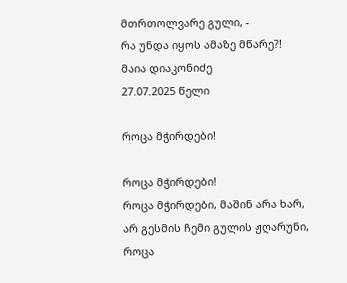მთრთოლვარე გული, -
რა უნდა იყოს ამაზე მწარე?!
მაია დიაკონიძე
27.07.2025 წელი

როცა მჭირდები!

როცა მჭირდები!
როცა მჭირდები, მაშინ არა ხარ,
არ გესმის ჩემი გულის ჟღარუნი,
როცა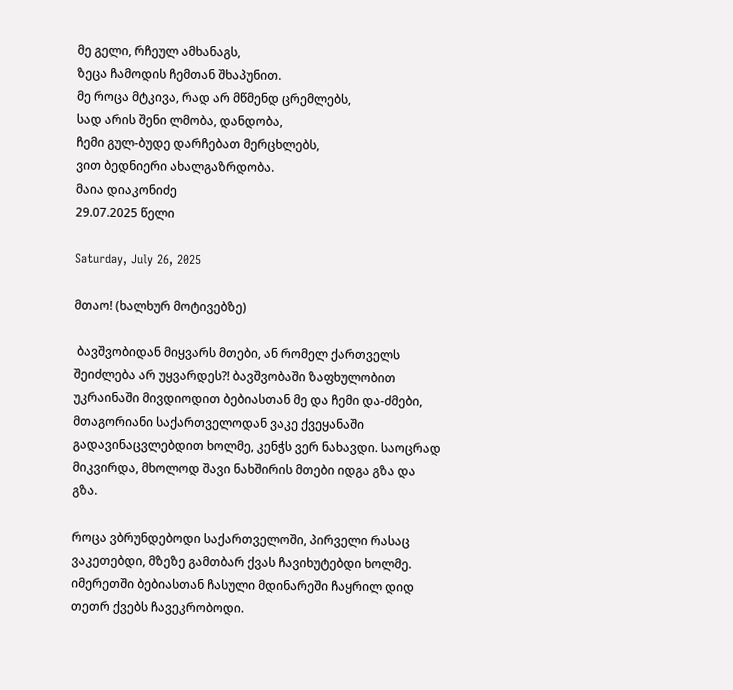მე გელი, რჩეულ ამხანაგს,
ზეცა ჩამოდის ჩემთან შხაპუნით.
მე როცა მტკივა, რად არ მწმენდ ცრემლებს,
სად არის შენი ლმობა, დანდობა,
ჩემი გულ-ბუდე დარჩებათ მერცხლებს,
ვით ბედნიერი ახალგაზრდობა.
მაია დიაკონიძე
29.07.2025 წელი

Saturday, July 26, 2025

მთაო! (ხალხურ მოტივებზე)

 ბავშვობიდან მიყვარს მთები, ან რომელ ქართველს შეიძლება არ უყვარდეს?! ბავშვობაში ზაფხულობით უკრაინაში მივდიოდით ბებიასთან მე და ჩემი და-ძმები, მთაგორიანი საქართველოდან ვაკე ქვეყანაში გადავინაცვლებდით ხოლმე, კენჭს ვერ ნახავდი. საოცრად მიკვირდა, მხოლოდ შავი ნახშირის მთები იდგა გზა და გზა.

როცა ვბრუნდებოდი საქართველოში, პირველი რასაც ვაკეთებდი, მზეზე გამთბარ ქვას ჩავიხუტებდი ხოლმე.
იმერეთში ბებიასთან ჩასული მდინარეში ჩაყრილ დიდ თეთრ ქვებს ჩავეკრობოდი.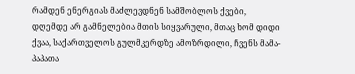რამდენ ენერგიას მაძლევდნენ სამშობლოს ქვები, დღემდე არ გამნელებია მთის სიყვარული, მთაც ხომ დიდი ქვაა, საქართველოს გულმკერდზე ამოზრდილი, ჩვენს მამა-პაპათა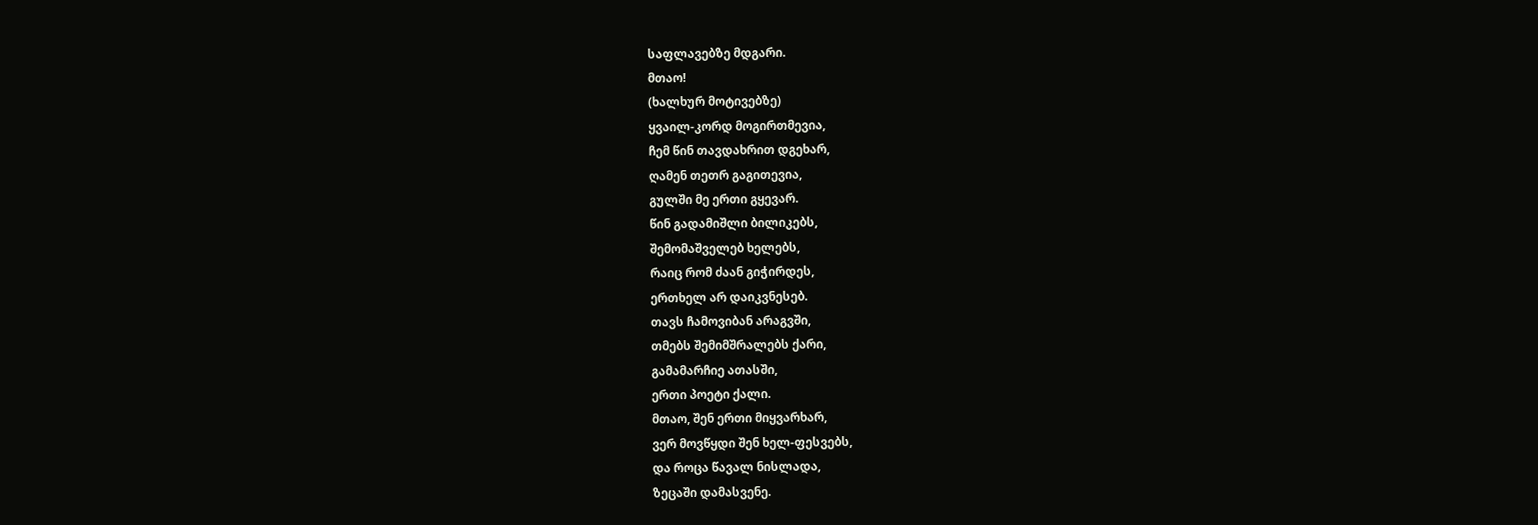საფლავებზე მდგარი.
მთაო!
(ხალხურ მოტივებზე)
ყვაილ-კორდ მოგირთმევია,
ჩემ წინ თავდახრით დგეხარ,
ღამენ თეთრ გაგითევია,
გულში მე ერთი გყევარ.
წინ გადამიშლი ბილიკებს,
შემომაშველებ ხელებს,
რაიც რომ ძაან გიჭირდეს,
ერთხელ არ დაიკვნესებ.
თავს ჩამოვიბან არაგვში,
თმებს შემიმშრალებს ქარი,
გამამარჩიე ათასში,
ერთი პოეტი ქალი.
მთაო, შენ ერთი მიყვარხარ,
ვერ მოვწყდი შენ ხელ-ფესვებს,
და როცა წავალ ნისლადა,
ზეცაში დამასვენე.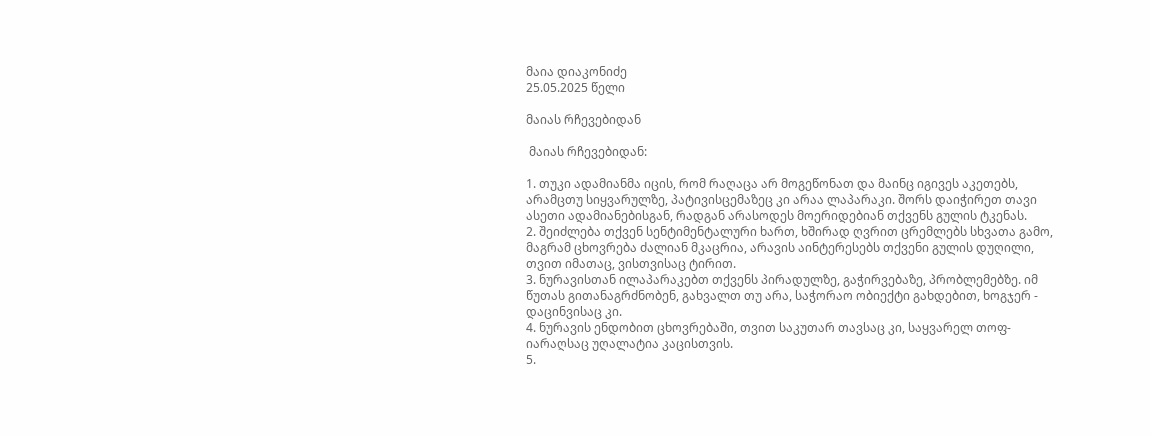მაია დიაკონიძე
25.05.2025 წელი

მაიას რჩევებიდან

 მაიას რჩევებიდან:

1. თუკი ადამიანმა იცის, რომ რაღაცა არ მოგეწონათ და მაინც იგივეს აკეთებს, არამცთუ სიყვარულზე, პატივისცემაზეც კი არაა ლაპარაკი. შორს დაიჭირეთ თავი ასეთი ადამიანებისგან, რადგან არასოდეს მოერიდებიან თქვენს გულის ტკენას.
2. შეიძლება თქვენ სენტიმენტალური ხართ, ხშირად ღვრით ცრემლებს სხვათა გამო, მაგრამ ცხოვრება ძალიან მკაცრია, არავის აინტერესებს თქვენი გულის დუღილი, თვით იმათაც, ვისთვისაც ტირით.
3. ნურავისთან ილაპარაკებთ თქვენს პირადულზე, გაჭირვებაზე, პრობლემებზე. იმ წუთას გითანაგრძნობენ, გახვალთ თუ არა, საჭორაო ობიექტი გახდებით, ხოგჯერ - დაცინვისაც კი.
4. ნურავის ენდობით ცხოვრებაში, თვით საკუთარ თავსაც კი, საყვარელ თოფ-იარაღსაც უღალატია კაცისთვის.
5.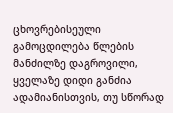ცხოვრებისეული გამოცდილება წლების მანძილზე დაგროვილი, ყველაზე დიდი განძია ადამიანისთვის, თუ სწორად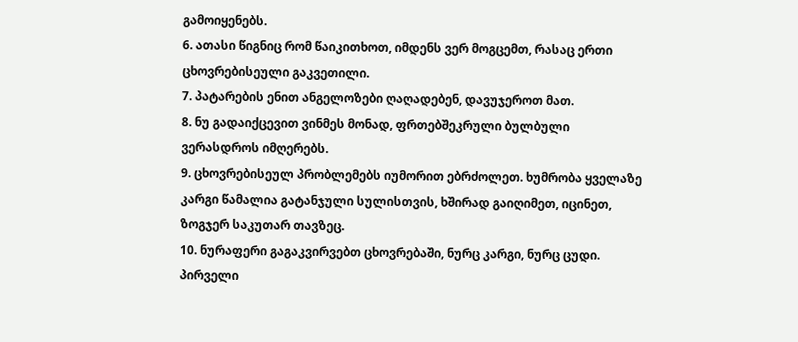გამოიყენებს.
6. ათასი წიგნიც რომ წაიკითხოთ, იმდენს ვერ მოგცემთ, რასაც ერთი ცხოვრებისეული გაკვეთილი.
7. პატარების ენით ანგელოზები ღაღადებენ, დავუჯეროთ მათ.
8. ნუ გადაიქცევით ვინმეს მონად, ფრთებშეკრული ბულბული ვერასდროს იმღერებს.
9. ცხოვრებისეულ პრობლემებს იუმორით ებრძოლეთ. ხუმრობა ყველაზე კარგი წამალია გატანჯული სულისთვის, ხშირად გაიღიმეთ, იცინეთ, ზოგჯერ საკუთარ თავზეც.
10. ნურაფერი გაგაკვირვებთ ცხოვრებაში, ნურც კარგი, ნურც ცუდი. პირველი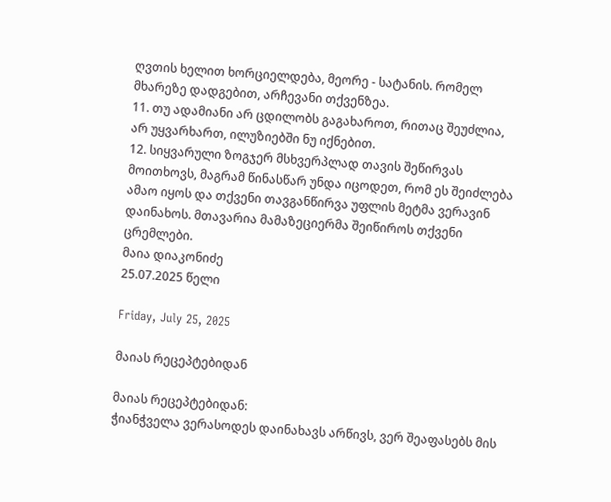ღვთის ხელით ხორციელდება, მეორე - სატანის. რომელ მხარეზე დადგებით, არჩევანი თქვენზეა.
11. თუ ადამიანი არ ცდილობს გაგახაროთ, რითაც შეუძლია, არ უყვარხართ, ილუზიებში ნუ იქნებით.
12. სიყვარული ზოგჯერ მსხვერპლად თავის შეწირვას მოითხოვს, მაგრამ წინასწარ უნდა იცოდეთ, რომ ეს შეიძლება ამაო იყოს და თქვენი თავგანწირვა უფლის მეტმა ვერავინ დაინახოს. მთავარია მამაზეციერმა შეიწიროს თქვენი ცრემლები.
მაია დიაკონიძე
25.07.2025 წელი

Friday, July 25, 2025

მაიას რეცეპტებიდან

მაიას რეცეპტებიდან:
ჭიანჭველა ვერასოდეს დაინახავს არწივს, ვერ შეაფასებს მის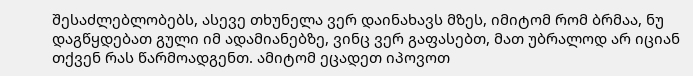შესაძლებლობებს, ასევე თხუნელა ვერ დაინახავს მზეს, იმიტომ რომ ბრმაა, ნუ დაგწყდებათ გული იმ ადამიანებზე, ვინც ვერ გაფასებთ, მათ უბრალოდ არ იციან თქვენ რას წარმოადგენთ. ამიტომ ეცადეთ იპოვოთ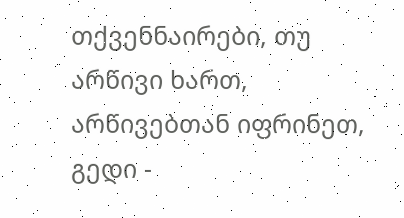თქვენნაირები, თუ არწივი ხართ, არწივებთან იფრინეთ, გედი -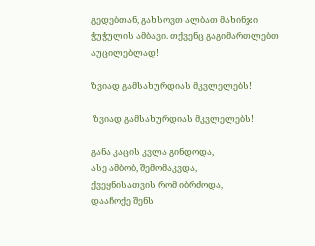გედებთან, გახსოვთ ალბათ მახინჯი ჭუჭულის ამბავი. თქვენც გაგიმართლებთ აუცილებლად!

ზვიად გამსახურდიას მკვლელებს!

 ზვიად გამსახურდიას მკვლელებს!

განა კაცის კვლა გინდოდა,
ასე ამბობ, შემომაკვდა,
ქვეყნისათვის რომ იბრძოდა,
დააჩოქე შენს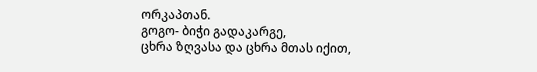ორკაპთან.
გოგო- ბიჭი გადაკარგე,
ცხრა ზღვასა და ცხრა მთას იქით,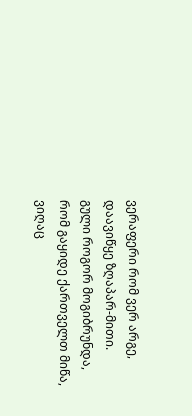ვერაფერი რომ ვერ არგე,
დაავიწყე ზღაპარ-მითი.
გული როგორ მოგიბრუნდა,
რომ გაყიდე ქართველთ მიწა,
ვიღაც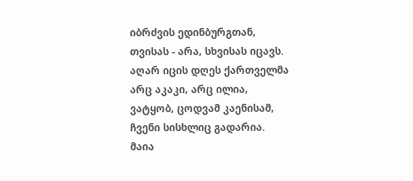იბრძვის ედინბურგთან,
თვისას - არა, სხვისას იცავს.
აღარ იცის დღეს ქართველმა
არც აკაკი, არც ილია,
ვატყობ, ცოდვამ კაენისამ,
ჩვენი სისხლიც გადარია.
მაია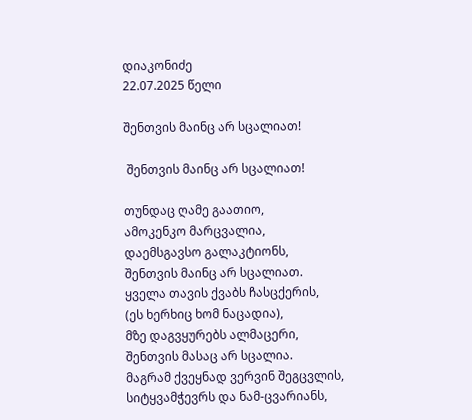დიაკონიძე
22.07.2025 წელი

შენთვის მაინც არ სცალიათ!

 შენთვის მაინც არ სცალიათ!

თუნდაც ღამე გაათიო,
ამოკენკო მარცვალია,
დაემსგავსო გალაკტიონს,
შენთვის მაინც არ სცალიათ.
ყველა თავის ქვაბს ჩასცქერის,
(ეს ხერხიც ხომ ნაცადია),
მზე დაგვყურებს ალმაცერი,
შენთვის მასაც არ სცალია.
მაგრამ ქვეყნად ვერვინ შეგცვლის,
სიტყვამჭევრს და ნამ-ცვარიანს,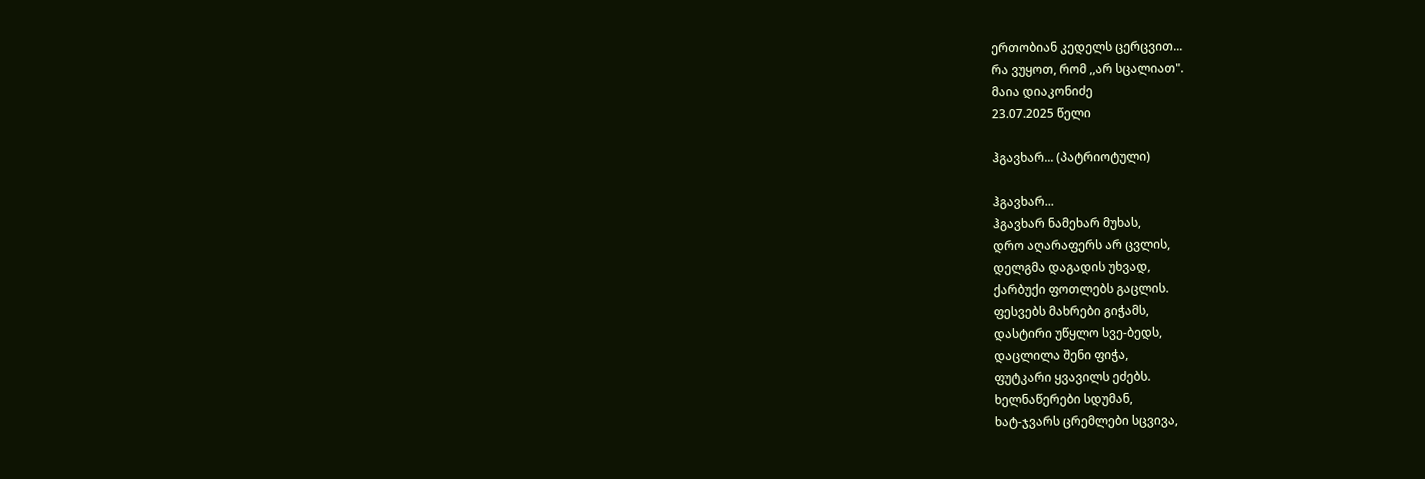ერთობიან კედელს ცერცვით...
რა ვუყოთ, რომ ,,არ სცალიათ".
მაია დიაკონიძე
23.07.2025 წელი

ჰგავხარ... (პატრიოტული)

ჰგავხარ...
ჰგავხარ ნამეხარ მუხას,
დრო აღარაფერს არ ცვლის,
დელგმა დაგადის უხვად,
ქარბუქი ფოთლებს გაცლის.
ფესვებს მახრები გიჭამს,
დასტირი უწყლო სვე-ბედს,
დაცლილა შენი ფიჭა,
ფუტკარი ყვავილს ეძებს.
ხელნაწერები სდუმან,
ხატ-ჯვარს ცრემლები სცვივა,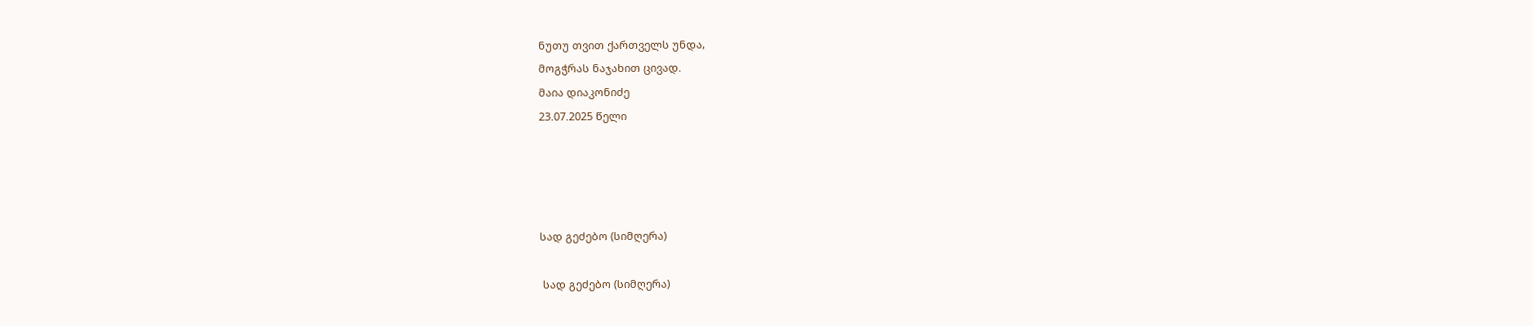ნუთუ თვით ქართველს უნდა,
მოგჭრას ნაჯახით ცივად.
მაია დიაკონიძე
23.07.2025 წელი




სად გეძებო (სიმღერა)

 სად გეძებო (სიმღერა)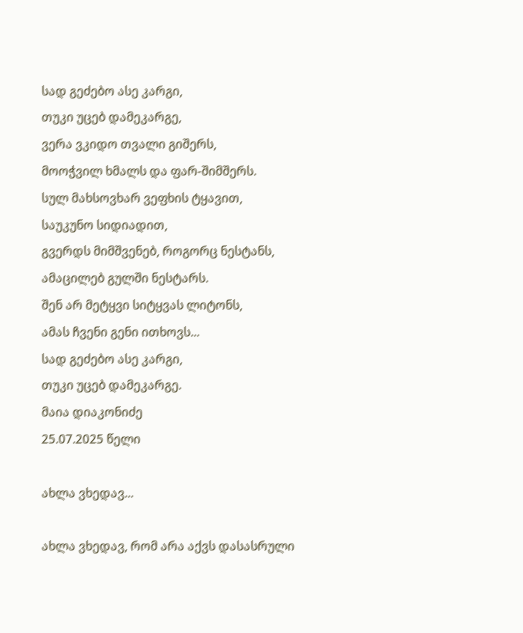სად გეძებო ასე კარგი,
თუკი უცებ დამეკარგე,
ვერა ვკიდო თვალი გიშერს,
მოოჭვილ ხმალს და ფარ-შიმშერს.
სულ მახსოვხარ ვეფხის ტყავით,
საუკუნო სიდიადით,
გვერდს მიმშვენებ, როგორც ნესტანს,
ამაცილებ გულში ნესტარს.
შენ არ მეტყვი სიტყვას ლიტონს,
ამას ჩვენი გენი ითხოვს...
სად გეძებო ასე კარგი,
თუკი უცებ დამეკარგე.
მაია დიაკონიძე
25.07.2025 წელი

ახლა ვხედავ...

ახლა ვხედავ, რომ არა აქვს დასასრული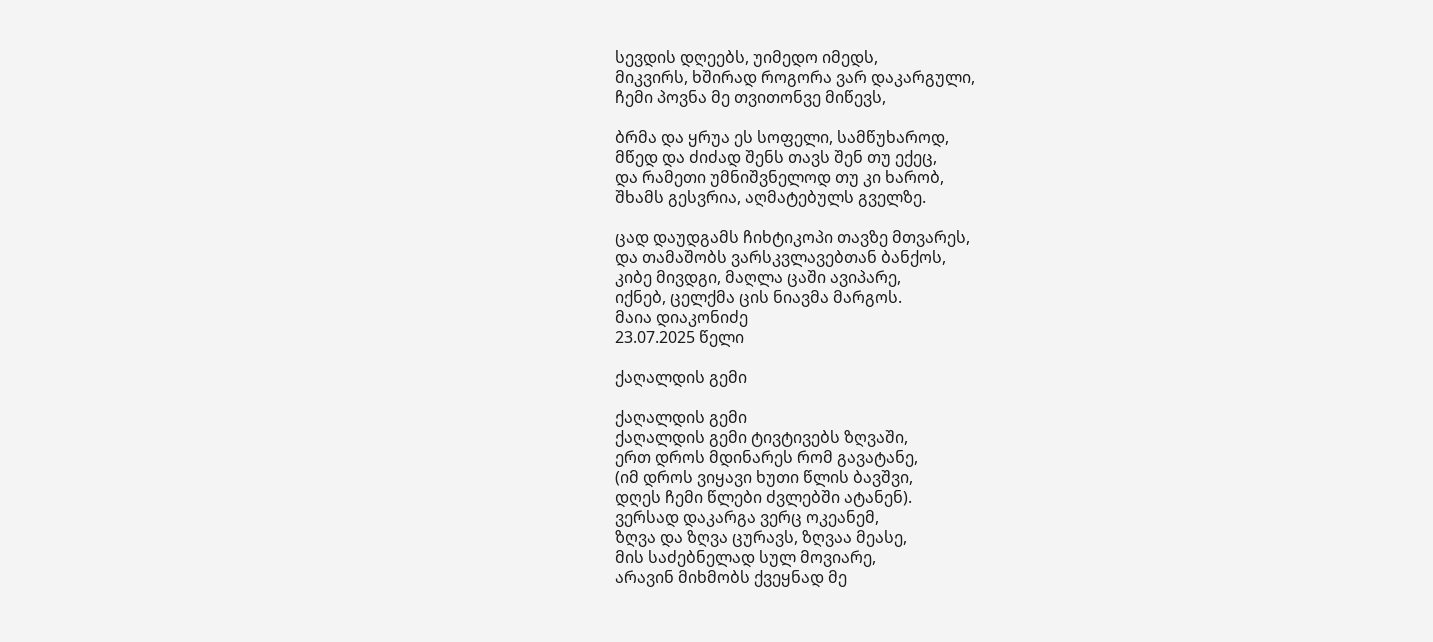სევდის დღეებს, უიმედო იმედს,
მიკვირს, ხშირად როგორა ვარ დაკარგული,
ჩემი პოვნა მე თვითონვე მიწევს,

ბრმა და ყრუა ეს სოფელი, სამწუხაროდ,
მწედ და ძიძად შენს თავს შენ თუ ექეც,
და რამეთი უმნიშვნელოდ თუ კი ხარობ,
შხამს გესვრია, აღმატებულს გველზე.

ცად დაუდგამს ჩიხტიკოპი თავზე მთვარეს,
და თამაშობს ვარსკვლავებთან ბანქოს,
კიბე მივდგი, მაღლა ცაში ავიპარე,
იქნებ, ცელქმა ცის ნიავმა მარგოს.
მაია დიაკონიძე
23.07.2025 წელი

ქაღალდის გემი

ქაღალდის გემი
ქაღალდის გემი ტივტივებს ზღვაში,
ერთ დროს მდინარეს რომ გავატანე,
(იმ დროს ვიყავი ხუთი წლის ბავშვი,
დღეს ჩემი წლები ძვლებში ატანენ).
ვერსად დაკარგა ვერც ოკეანემ,
ზღვა და ზღვა ცურავს, ზღვაა მეასე,
მის საძებნელად სულ მოვიარე,
არავინ მიხმობს ქვეყნად მე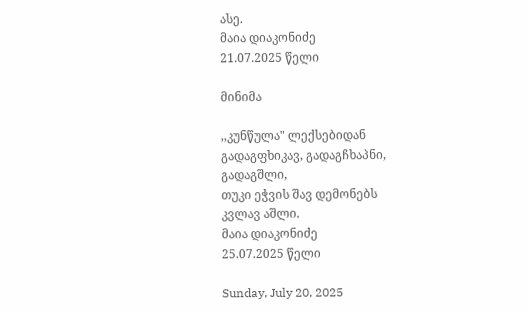ასე.
მაია დიაკონიძე
21.07.2025 წელი

მინიმა

,,კუნწულა" ლექსებიდან
გადაგფხიკავ, გადაგჩხაპნი,
გადაგშლი,
თუკი ეჭვის შავ დემონებს
კვლავ აშლი.
მაია დიაკონიძე
25.07.2025 წელი

Sunday, July 20, 2025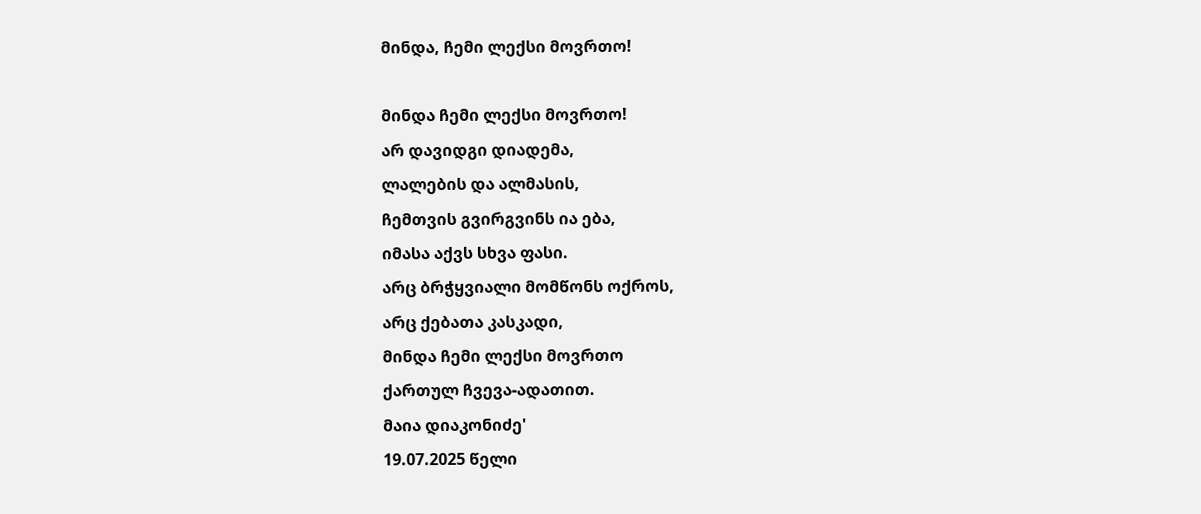მინდა, ჩემი ლექსი მოვრთო!

მინდა ჩემი ლექსი მოვრთო!
არ დავიდგი დიადემა,
ლალების და ალმასის,
ჩემთვის გვირგვინს ია ება,
იმასა აქვს სხვა ფასი.
არც ბრჭყვიალი მომწონს ოქროს,
არც ქებათა კასკადი,
მინდა ჩემი ლექსი მოვრთო
ქართულ ჩვევა-ადათით.
მაია დიაკონიძე'
19.07.2025 წელი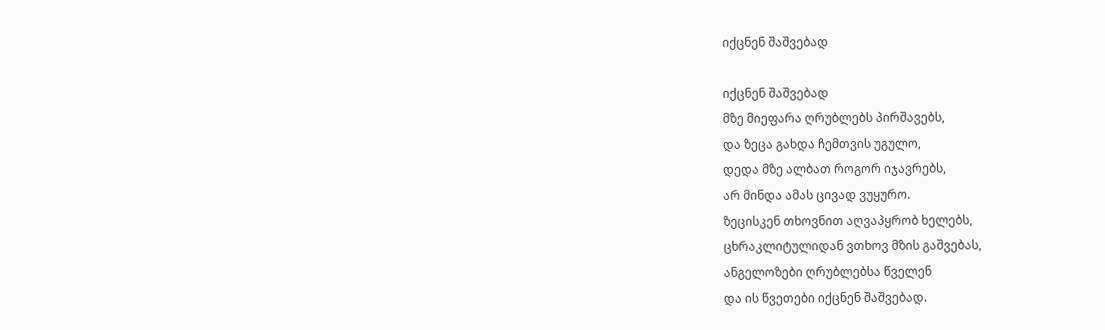იქცნენ შაშვებად

იქცნენ შაშვებად
მზე მიეფარა ღრუბლებს პირშავებს,
და ზეცა გახდა ჩემთვის უგულო,
დედა მზე ალბათ როგორ იჯავრებს,
არ მინდა ამას ცივად ვუყურო.
ზეცისკენ თხოვნით აღვაპყრობ ხელებს,
ცხრაკლიტულიდან ვთხოვ მზის გაშვებას,
ანგელოზები ღრუბლებსა წველენ
და ის წვეთები იქცნენ შაშვებად.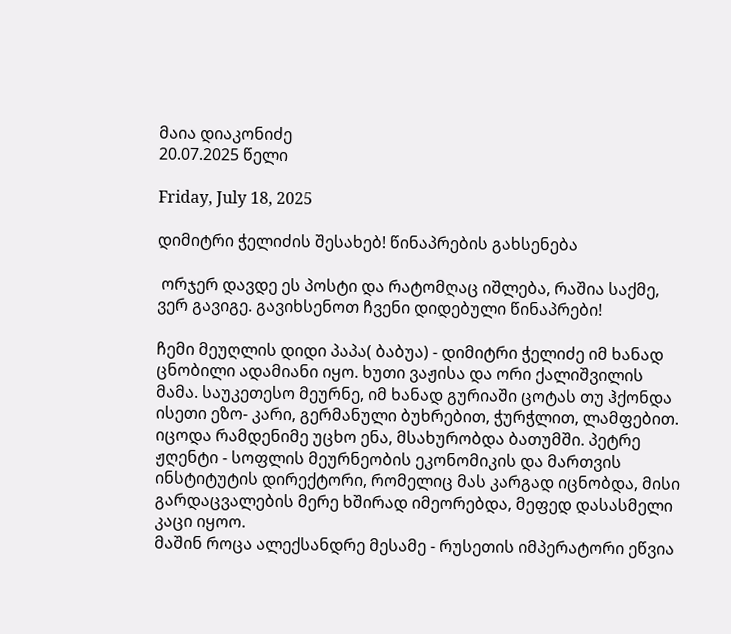მაია დიაკონიძე
20.07.2025 წელი

Friday, July 18, 2025

დიმიტრი ჭელიძის შესახებ! წინაპრების გახსენება

 ორჯერ დავდე ეს პოსტი და რატომღაც იშლება, რაშია საქმე, ვერ გავიგე. გავიხსენოთ ჩვენი დიდებული წინაპრები!

ჩემი მეუღლის დიდი პაპა( ბაბუა) - დიმიტრი ჭელიძე იმ ხანად ცნობილი ადამიანი იყო. ხუთი ვაჟისა და ორი ქალიშვილის მამა. საუკეთესო მეურნე, იმ ხანად გურიაში ცოტას თუ ჰქონდა ისეთი ეზო- კარი, გერმანული ბუხრებით, ჭურჭლით, ლამფებით. იცოდა რამდენიმე უცხო ენა, მსახურობდა ბათუმში. პეტრე ჟღენტი - სოფლის მეურნეობის ეკონომიკის და მართვის ინსტიტუტის დირექტორი, რომელიც მას კარგად იცნობდა, მისი გარდაცვალების მერე ხშირად იმეორებდა, მეფედ დასასმელი კაცი იყოო.
მაშინ როცა ალექსანდრე მესამე - რუსეთის იმპერატორი ეწვია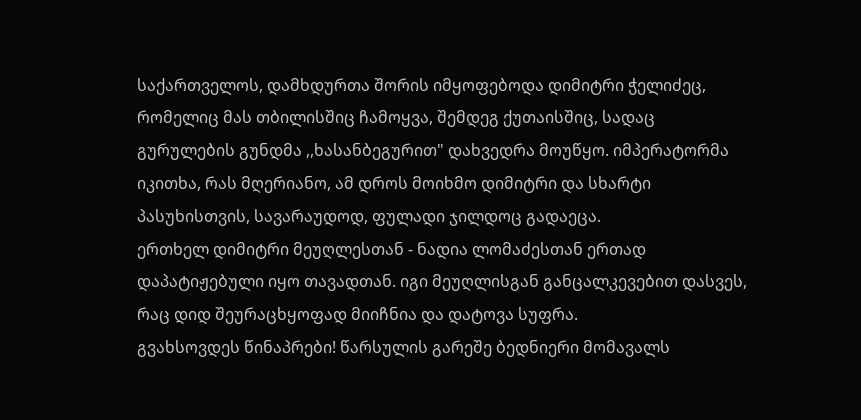საქართველოს, დამხდურთა შორის იმყოფებოდა დიმიტრი ჭელიძეც, რომელიც მას თბილისშიც ჩამოყვა, შემდეგ ქუთაისშიც, სადაც გურულების გუნდმა ,,ხასანბეგურით" დახვედრა მოუწყო. იმპერატორმა იკითხა, რას მღერიანო, ამ დროს მოიხმო დიმიტრი და სხარტი პასუხისთვის, სავარაუდოდ, ფულადი ჯილდოც გადაეცა.
ერთხელ დიმიტრი მეუღლესთან - ნადია ლომაძესთან ერთად დაპატიჟებული იყო თავადთან. იგი მეუღლისგან განცალკევებით დასვეს, რაც დიდ შეურაცხყოფად მიიჩნია და დატოვა სუფრა.
გვახსოვდეს წინაპრები! წარსულის გარეშე ბედნიერი მომავალს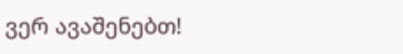ვერ ავაშენებთ!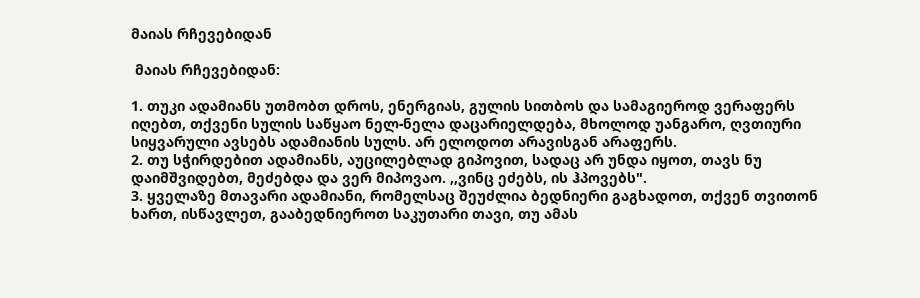მაიას რჩევებიდან

 მაიას რჩევებიდან:

1. თუკი ადამიანს უთმობთ დროს, ენერგიას, გულის სითბოს და სამაგიეროდ ვერაფერს იღებთ, თქვენი სულის საწყაო ნელ-ნელა დაცარიელდება, მხოლოდ უანგარო, ღვთიური სიყვარული ავსებს ადამიანის სულს. არ ელოდოთ არავისგან არაფერს.
2. თუ სჭირდებით ადამიანს, აუცილებლად გიპოვით, სადაც არ უნდა იყოთ, თავს ნუ დაიმშვიდებთ, მეძებდა და ვერ მიპოვაო. ,,ვინც ეძებს, ის ჰპოვებს".
3. ყველაზე მთავარი ადამიანი, რომელსაც შეუძლია ბედნიერი გაგხადოთ, თქვენ თვითონ ხართ, ისწავლეთ, გააბედნიეროთ საკუთარი თავი, თუ ამას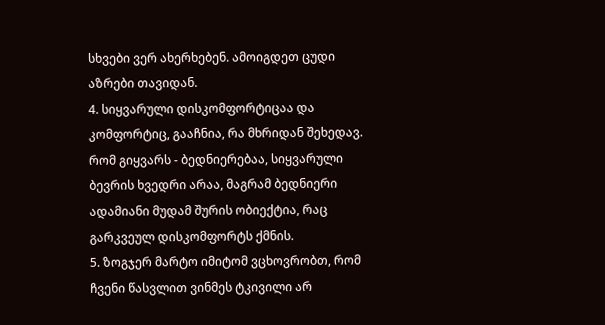სხვები ვერ ახერხებენ. ამოიგდეთ ცუდი აზრები თავიდან.
4. სიყვარული დისკომფორტიცაა და კომფორტიც, გააჩნია, რა მხრიდან შეხედავ. რომ გიყვარს - ბედნიერებაა, სიყვარული ბევრის ხვედრი არაა, მაგრამ ბედნიერი ადამიანი მუდამ შურის ობიექტია, რაც გარკვეულ დისკომფორტს ქმნის.
5. ზოგჯერ მარტო იმიტომ ვცხოვრობთ, რომ ჩვენი წასვლით ვინმეს ტკივილი არ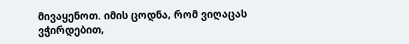მივაყენოთ. იმის ცოდნა, რომ ვიღაცას ვჭირდებით,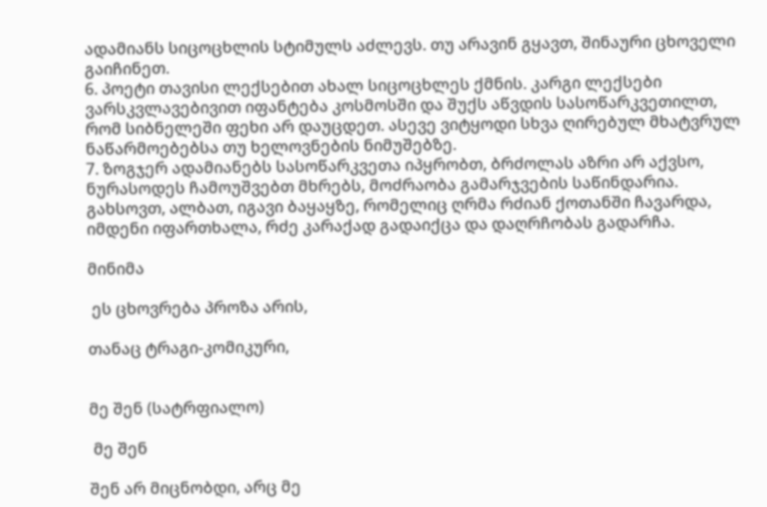ადამიანს სიცოცხლის სტიმულს აძლევს. თუ არავინ გყავთ, შინაური ცხოველი გაიჩინეთ.
6. პოეტი თავისი ლექსებით ახალ სიცოცხლეს ქმნის. კარგი ლექსები ვარსკვლავებივით იფანტება კოსმოსში და შუქს აწვდის სასოწარკვეთილთ, რომ სიბნელეში ფეხი არ დაუცდეთ. ასევე ვიტყოდი სხვა ღირებულ მხატვრულ ნაწარმოებებსა თუ ხელოვნების ნიმუშებზე.
7. ზოგჯერ ადამიანებს სასოწარკვეთა იპყრობთ, ბრძოლას აზრი არ აქვსო, ნურასოდეს ჩამოუშვებთ მხრებს, მოძრაობა გამარჯვების საწინდარია. გახსოვთ, ალბათ, იგავი ბაყაყზე, რომელიც ღრმა რძიან ქოთანში ჩავარდა, იმდენი იფართხალა, რძე კარაქად გადაიქცა და დაღრჩობას გადარჩა.

მინიმა

 ეს ცხოვრება პროზა არის,

თანაც ტრაგი-კომიკური,


მე შენ (სატრფიალო)

 მე შენ

შენ არ მიცნობდი, არც მე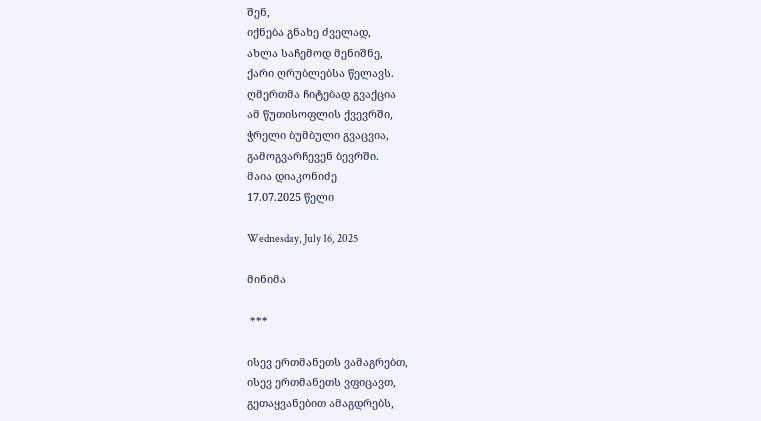შენ,
იქნება გნახე ძველად,
ახლა საჩემოდ მენიშნე,
ქარი ღრუბლებსა წელავს.
ღმერთმა ჩიტებად გვაქცია
ამ წუთისოფლის ქვევრში,
ჭრელი ბუმბული გვაცვია,
გამოგვარჩევენ ბევრში.
მაია დიაკონიძე
17.07.2025 წელი

Wednesday, July 16, 2025

მინიმა

 ***

ისევ ერთმანეთს ვამაგრებთ,
ისევ ერთმანეთს ვფიცავთ,
გეთაყვანებით ამაგდრებს,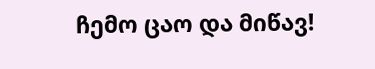ჩემო ცაო და მიწავ!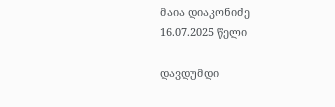მაია დიაკონიძე
16.07.2025 წელი

დავდუმდი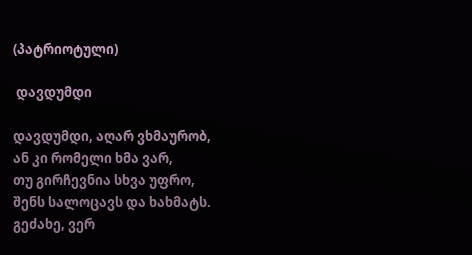(პატრიოტული)

 დავდუმდი

დავდუმდი, აღარ ვხმაურობ,
ან კი რომელი ხმა ვარ,
თუ გირჩევნია სხვა უფრო,
შენს სალოცავს და ხახმატს.
გეძახე, ვერ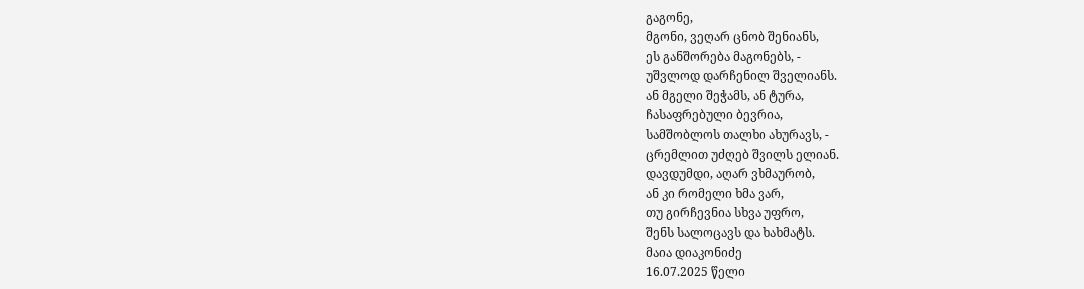გაგონე,
მგონი, ვეღარ ცნობ შენიანს,
ეს განშორება მაგონებს, -
უშვლოდ დარჩენილ შველიანს.
ან მგელი შეჭამს, ან ტურა,
ჩასაფრებული ბევრია,
სამშობლოს თალხი ახურავს, -
ცრემლით უძღებ შვილს ელიან.
დავდუმდი, აღარ ვხმაურობ,
ან კი რომელი ხმა ვარ,
თუ გირჩევნია სხვა უფრო,
შენს სალოცავს და ხახმატს.
მაია დიაკონიძე
16.07.2025 წელი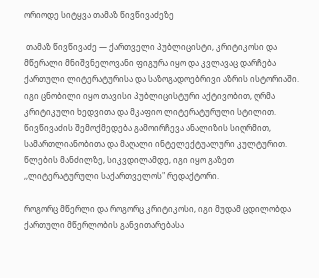ორიოდე სიტყვა თამაზ წივწივაძეზე

 თამაზ წივწივაძე — ქართველი პუბლიცისტი, კრიტიკოსი და მწერალი მნიშვნელოვანი ფიგურა იყო და კვლავაც დარჩება ქართული ლიტერატურისა და საზოგადოებრივი აზრის ისტორიაში. იგი ცნობილი იყო თავისი პუბლიცისტური აქტივობით, ღრმა კრიტიკული ხედვითა და მკაფიო ლიტერატურული სტილით. წივწივაძის შემოქმედება გამოირჩევა ანალიზის სიღრმით, სამართლიანობითა და მაღალი ინტელექტუალური კულტურით. წლების მანძილზე, სიკვდილამდე, იგი იყო გაზეთ ,,ლიტერატურული საქართველოს" რედაქტორი.

როგორც მწერლი და როგორც კრიტიკოსი, იგი მუდამ ცდილობდა ქართული მწერლობის განვითარებასა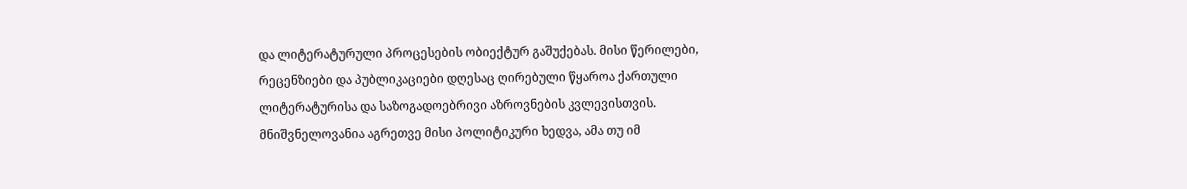და ლიტერატურული პროცესების ობიექტურ გაშუქებას. მისი წერილები, რეცენზიები და პუბლიკაციები დღესაც ღირებული წყაროა ქართული ლიტერატურისა და საზოგადოებრივი აზროვნების კვლევისთვის.
მნიშვნელოვანია აგრეთვე მისი პოლიტიკური ხედვა, ამა თუ იმ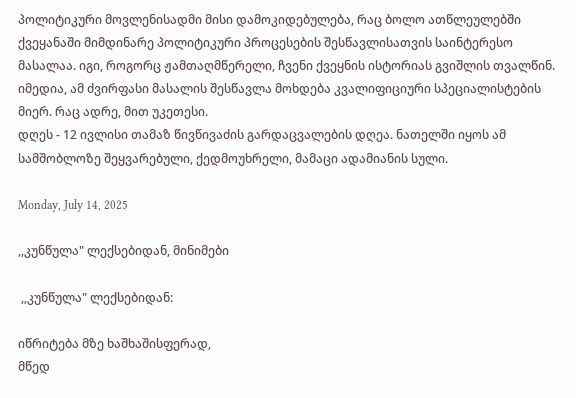პოლიტიკური მოვლენისადმი მისი დამოკიდებულება, რაც ბოლო ათწლეულებში ქვეყანაში მიმდინარე პოლიტიკური პროცესების შესწავლისათვის საინტერესო მასალაა. იგი, როგორც ჟამთაღმწერელი, ჩვენი ქვეყნის ისტორიას გვიშლის თვალწინ.
იმედია, ამ ძვირფასი მასალის შესწავლა მოხდება კვალიფიციური სპეციალისტების მიერ. რაც ადრე, მით უკეთესი.
დღეს - 12 ივლისი თამაზ წივწივაძის გარდაცვალების დღეა. ნათელში იყოს ამ სამშობლოზე შეყვარებული, ქედმოუხრელი, მამაცი ადამიანის სული.

Monday, July 14, 2025

,,კუნწულა" ლექსებიდან, მინიმები

 ,,კუნწულა" ლექსებიდან:

იწრიტება მზე ხაშხაშისფერად,
მწედ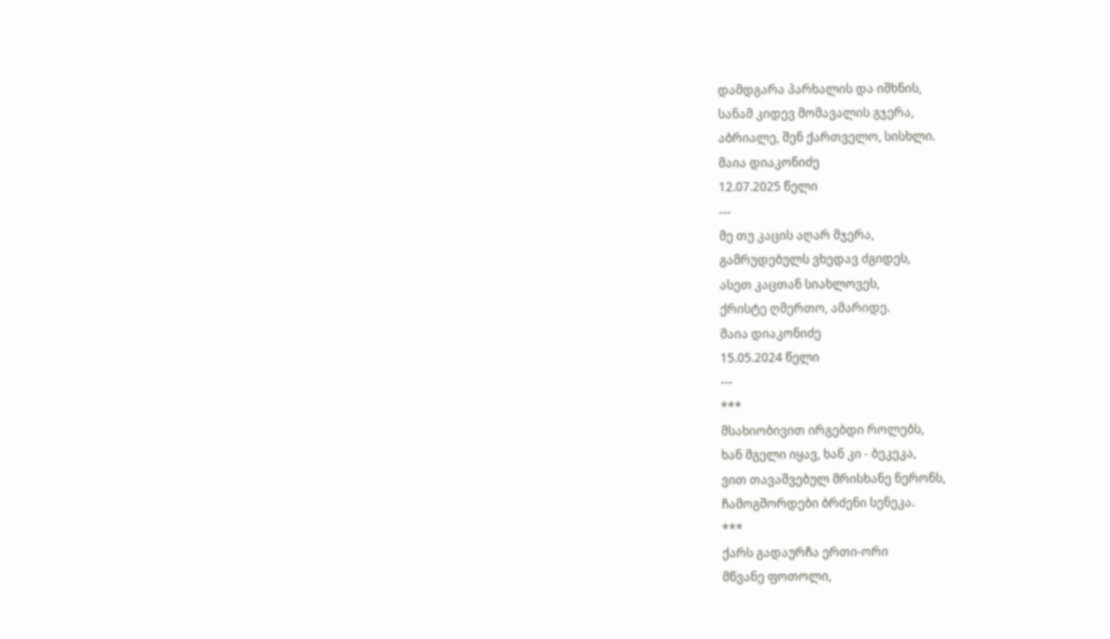დამდგარა პარხალის და იშხნის,
სანამ კიდევ მომავალის გჯერა,
აბრიალე, შენ ქართველო, სისხლი.
მაია დიაკონიძე
12.07.2025 წელი
---
მე თუ კაცის აღარ მჯერა,
გამრუდებულს ვხედავ ძგიდეს,
ასეთ კაცთან სიახლოვეს,
ქრისტე ღმერთო, ამარიდე.
მაია დიაკონიძე
15.05.2024 წელი
---
***
მსახიობივით ირგებდი როლებს,
ხან მგელი იყავ, ხან კი - ბეკეკა,
ვით თავაშვებულ მრისხანე ნერონს,
ჩამოგშორდები ბრძენი სენეკა.
***
ქარს გადაურჩა ერთი-ორი
მწვანე ფოთოლი,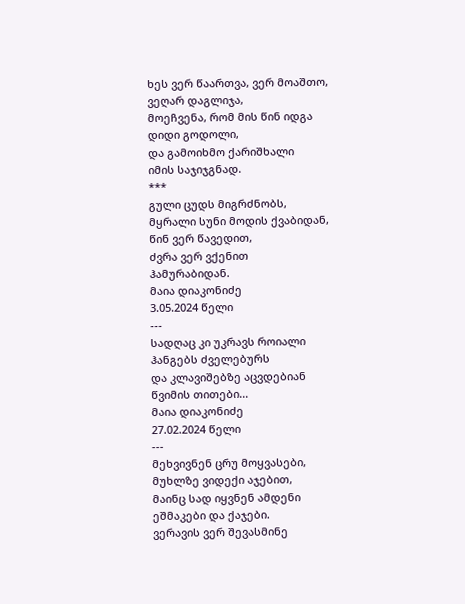ხეს ვერ წაართვა, ვერ მოაშთო,
ვეღარ დაგლიჯა,
მოეჩვენა, რომ მის წინ იდგა
დიდი გოდოლი,
და გამოიხმო ქარიშხალი
იმის საჯიჯგნად.
***
გული ცუდს მიგრძნობს,
მყრალი სუნი მოდის ქვაბიდან,
წინ ვერ წავედით,
ძვრა ვერ ვქენით
ჰამურაბიდან.
მაია დიაკონიძე
3.05.2024 წელი
---
სადღაც კი უკრავს როიალი
ჰანგებს ძველებურს
და კლავიშებზე აცვდებიან
წვიმის თითები...
მაია დიაკონიძე
27.02.2024 წელი
---
მეხვივნენ ცრუ მოყვასები,
მუხლზე ვიდექი აჯებით,
მაინც სად იყვნენ ამდენი
ეშმაკები და ქაჯები.
ვერავის ვერ შევასმინე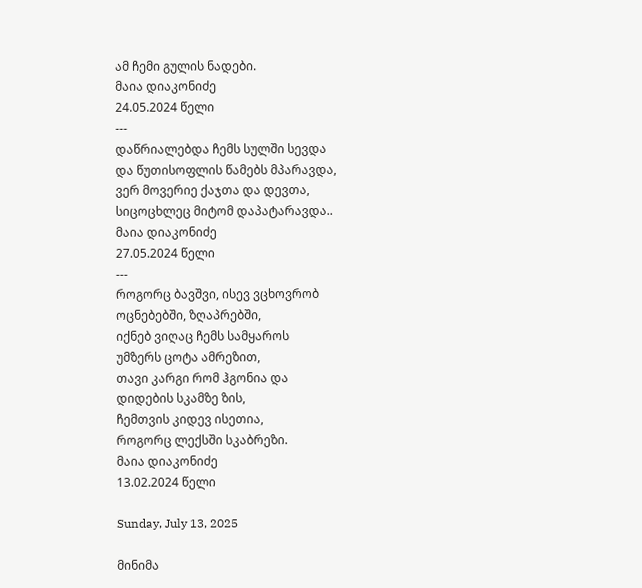ამ ჩემი გულის ნადები.
მაია დიაკონიძე
24.05.2024 წელი
---
დაწრიალებდა ჩემს სულში სევდა
და წუთისოფლის წამებს მპარავდა,
ვერ მოვერიე ქაჯთა და დევთა,
სიცოცხლეც მიტომ დაპატარავდა..
მაია დიაკონიძე
27.05.2024 წელი
---
როგორც ბავშვი, ისევ ვცხოვრობ
ოცნებებში, ზღაპრებში,
იქნებ ვიღაც ჩემს სამყაროს
უმზერს ცოტა ამრეზით,
თავი კარგი რომ ჰგონია და
დიდების სკამზე ზის,
ჩემთვის კიდევ ისეთია,
როგორც ლექსში სკაბრეზი.
მაია დიაკონიძე
13.02.2024 წელი

Sunday, July 13, 2025

მინიმა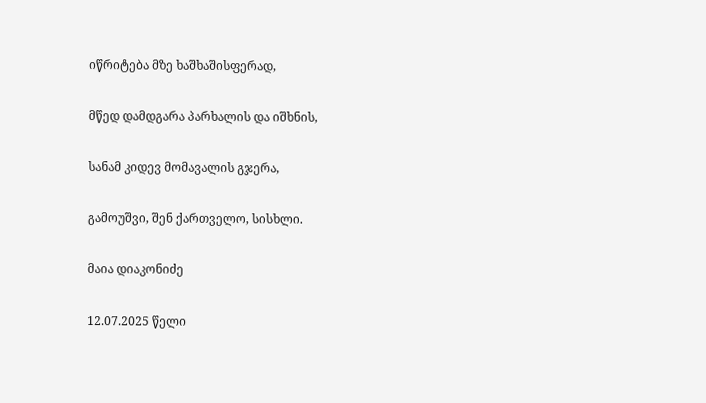იწრიტება მზე ხაშხაშისფერად,

მწედ დამდგარა პარხალის და იშხნის,

სანამ კიდევ მომავალის გჯერა,

გამოუშვი, შენ ქართველო, სისხლი.

მაია დიაკონიძე

12.07.2025 წელი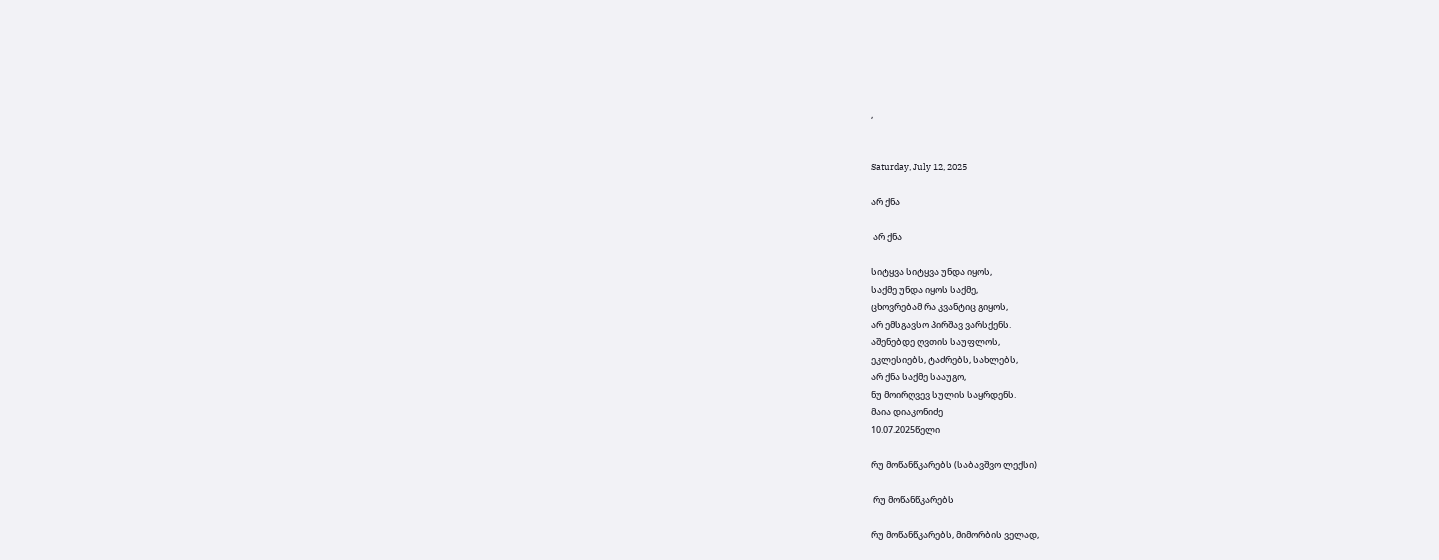,


Saturday, July 12, 2025

არ ქნა

 არ ქნა

სიტყვა სიტყვა უნდა იყოს,
საქმე უნდა იყოს საქმე,
ცხოვრებამ რა კვანტიც გიყოს,
არ ემსგავსო პირშავ ვარსქენს.
აშენებდე ღვთის საუფლოს,
ეკლესიებს, ტაძრებს, სახლებს,
არ ქნა საქმე სააუგო,
ნუ მოირღვევ სულის საყრდენს.
მაია დიაკონიძე
10.07.2025წელი

რუ მოწანწკარებს (საბავშვო ლექსი)

 რუ მოწანწკარებს

რუ მოწანწკარებს, მიმორბის ველად,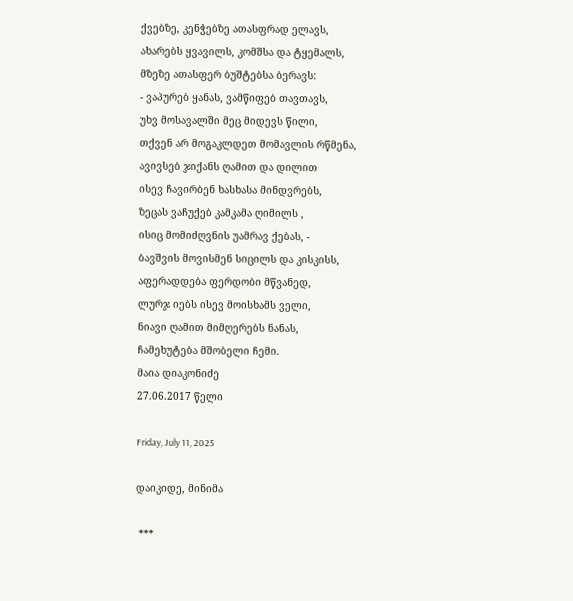ქვებზე, კენჭებზე ათასფრად ელავს,
ახარებს ყვავილს, კომშსა და ტყემალს,
მზეზე ათასფერ ბუშტებსა ბერავს:
- ვაპურებ ყანას, ვამწიფებ თავთავს,
უხვ მოსავალში მეც მიდევს წილი,
თქვენ არ მოგაკლდეთ მომავლის რწმენა,
ავივსებ ჯიქანს ღამით და დილით
ისევ ჩავირბენ ხასხასა მინდვრებს,
ზეცას ვაჩუქებ კამკამა ღიმილს ,
ისიც მომიძღვნის უამრავ ქებას, -
ბავშვის მოვისმენ სიცილს და კისკისს,
აფერადდება ფერდობი მწვანედ,
ლურჯ იებს ისევ მოისხამს ველი,
ნიავი ღამით მიმღერებს ნანას,
ჩამეხუტება მშობელი ჩემი.
მაია დიაკონიძე
27.06.2017 წელი

Friday, July 11, 2025

დაიკიდე, მინიმა

 ***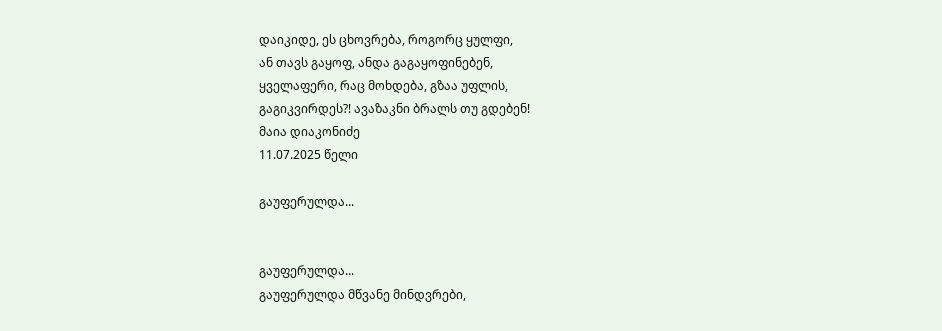დაიკიდე, ეს ცხოვრება, როგორც ყულფი,
ან თავს გაყოფ, ანდა გაგაყოფინებენ,
ყველაფერი, რაც მოხდება, გზაა უფლის,
გაგიკვირდეს?! ავაზაკნი ბრალს თუ გდებენ!
მაია დიაკონიძე
11.07.2025 წელი

გაუფერულდა...


გაუფერულდა...
გაუფერულდა მწვანე მინდვრები,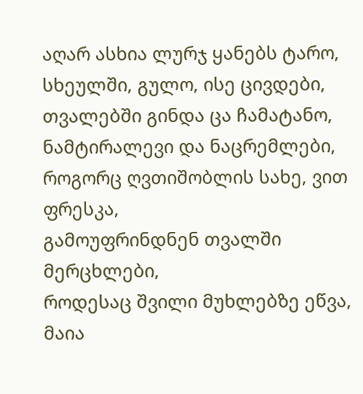აღარ ასხია ლურჯ ყანებს ტარო,
სხეულში, გულო, ისე ცივდები,
თვალებში გინდა ცა ჩამატანო,
ნამტირალევი და ნაცრემლები,
როგორც ღვთიშობლის სახე, ვით ფრესკა,
გამოუფრინდნენ თვალში მერცხლები,
როდესაც შვილი მუხლებზე ეწვა,
მაია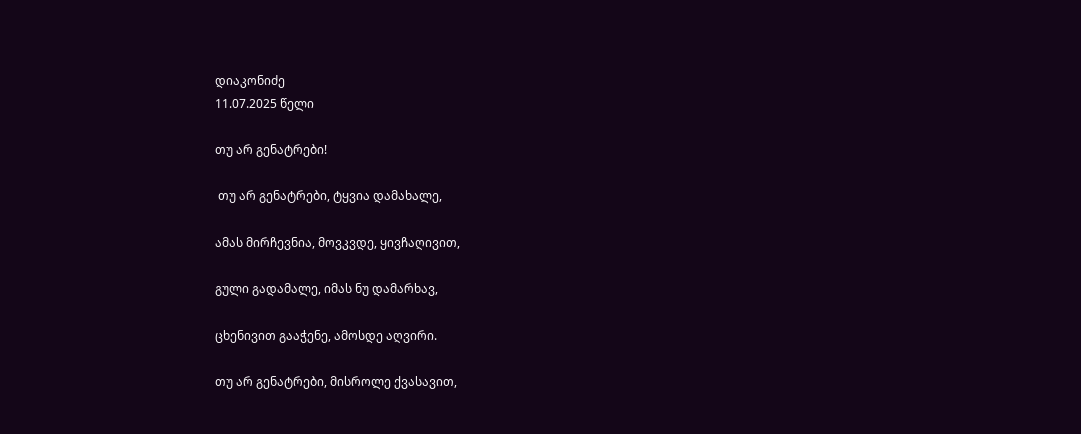დიაკონიძე
11.07.2025 წელი

თუ არ გენატრები!

 თუ არ გენატრები, ტყვია დამახალე,

ამას მირჩევნია, მოვკვდე, ყივჩაღივით,

გული გადამალე, იმას ნუ დამარხავ,

ცხენივით გააჭენე, ამოსდე აღვირი.

თუ არ გენატრები, მისროლე ქვასავით,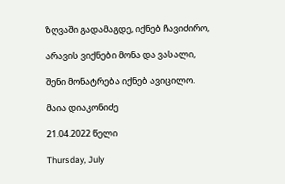ზღვაში გადამაგდე, იქნებ ჩავიძირო,

არავის ვიქნები მონა და ვასალი,

შენი მონატრება იქნებ ავიცილო.

მაია დიაკონიძე

21.04.2022 წელი

Thursday, July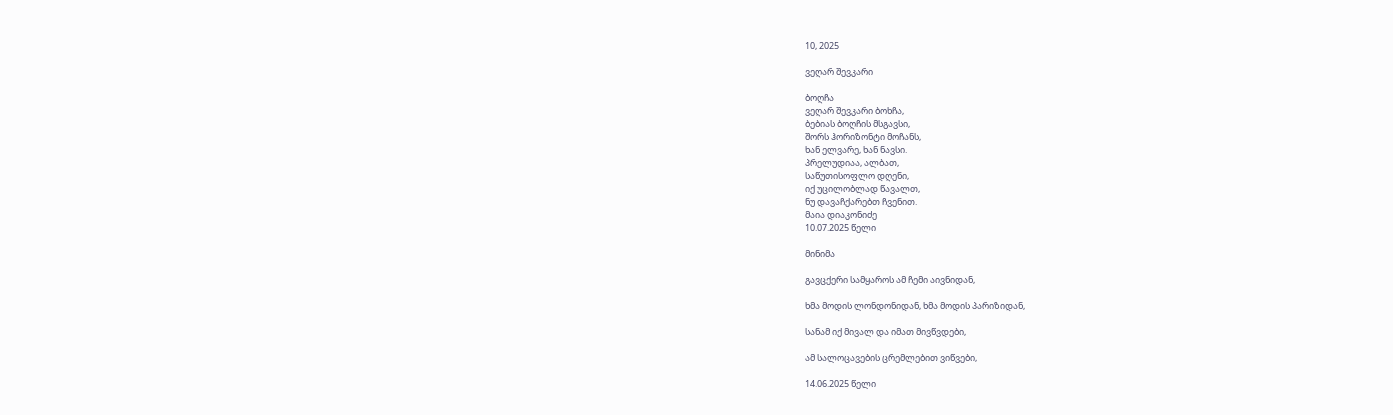10, 2025

ვეღარ შევკარი

ბოღჩა
ვეღარ შევკარი ბოხჩა,
ბებიას ბოღჩის მსგავსი,
შორს ჰორიზონტი მოჩანს,
ხან ელვარე, ხან ნავსი.
პრელუდიაა, ალბათ,
საწუთისოფლო დღენი,
იქ უცილობლად წავალთ,
ნუ დავაჩქარებთ ჩვენით.
მაია დიაკონიძე
10.07.2025 წელი

მინიმა

გავცქერი სამყაროს ამ ჩემი აივნიდან,

ხმა მოდის ლონდონიდან, ხმა მოდის პარიზიდან,

სანამ იქ მივალ და იმათ მივწვდები,

ამ სალოცავების ცრემლებით ვიწვები,

14.06.2025 წელი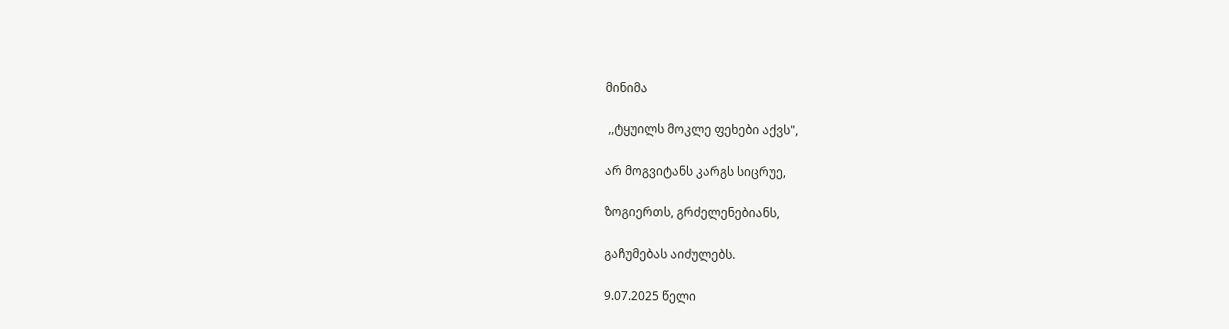მინიმა

 ,,ტყუილს მოკლე ფეხები აქვს",

არ მოგვიტანს კარგს სიცრუე,

ზოგიერთს, გრძელენებიანს,

გაჩუმებას აიძულებს.

9.07.2025 წელი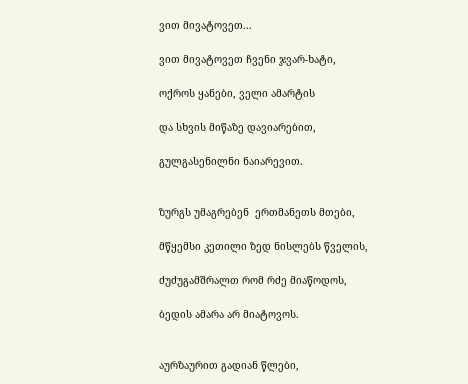ვით მივატოვეთ...

ვით მივატოვეთ ჩვენი ჯვარ-ხატი,

ოქროს ყანები, ველი ამარტის

და სხვის მიწაზე დავიარებით,

გულგასენილნი ნაიარევით.


ზურგს უმაგრებენ  ერთმანეთს მთები,

მწყემსი კეთილი ზედ ნისლებს წველის,

ძუძუგამშრალთ რომ რძე მიაწოდოს,

ბედის ამარა არ მიატოვოს.


აურზაურით გადიან წლები,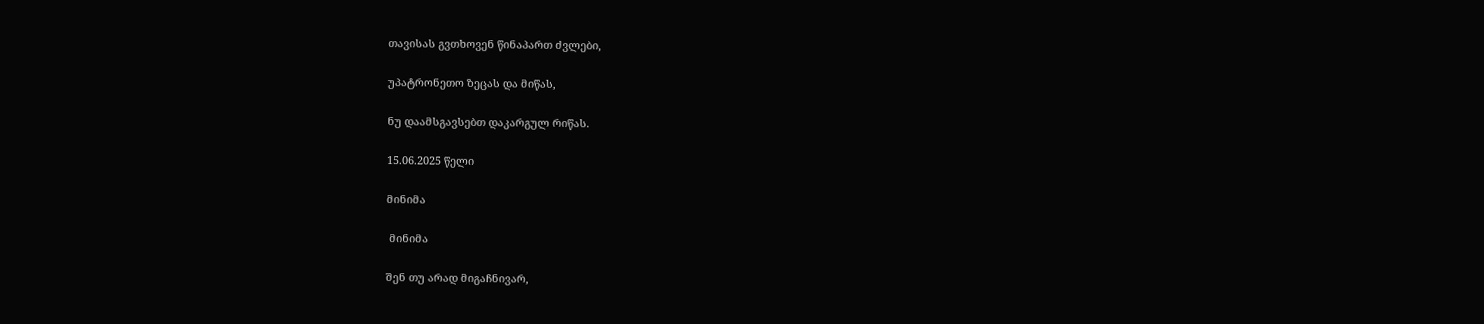თავისას გვთხოვენ წინაპართ ძვლები,

უპატრონეთო ზეცას და მიწას,

ნუ დაამსგავსებთ დაკარგულ რიწას.

15.06.2025 წელი

მინიმა

 მინიმა

შენ თუ არად მიგაჩნივარ,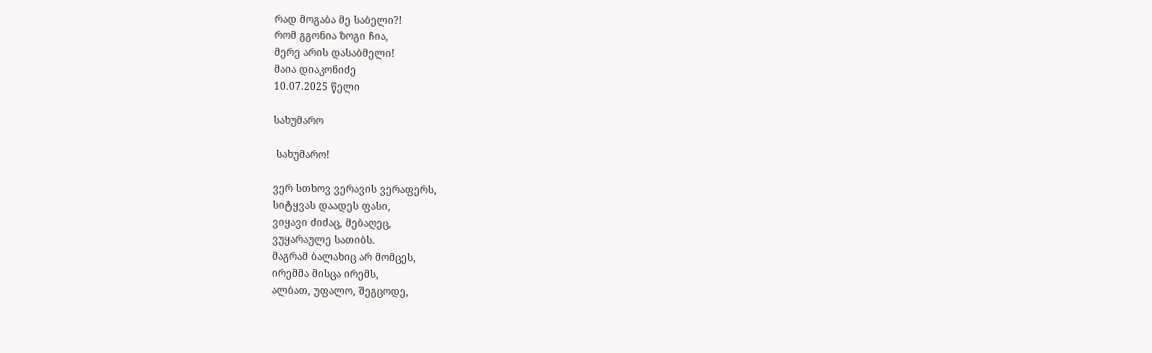რად მოგაბა მე საბელი?!
რომ გგონია ზოგი ჩია,
მერე არის დასაბმელი!
მაია დიაკონიძე
10.07.2025 წელი

სახუმარო

 სახუმარო!

ვერ სთხოვ ვერავის ვერაფერს,
სიტყვას დაადეს ფასი,
ვიყავი ძიძაც, მებაღეც,
ვუყარაულე სათიბს.
მაგრამ ბალახიც არ მომცეს,
ირემმა მისცა ირემს,
ალბათ, უფალო, შეგცოდე,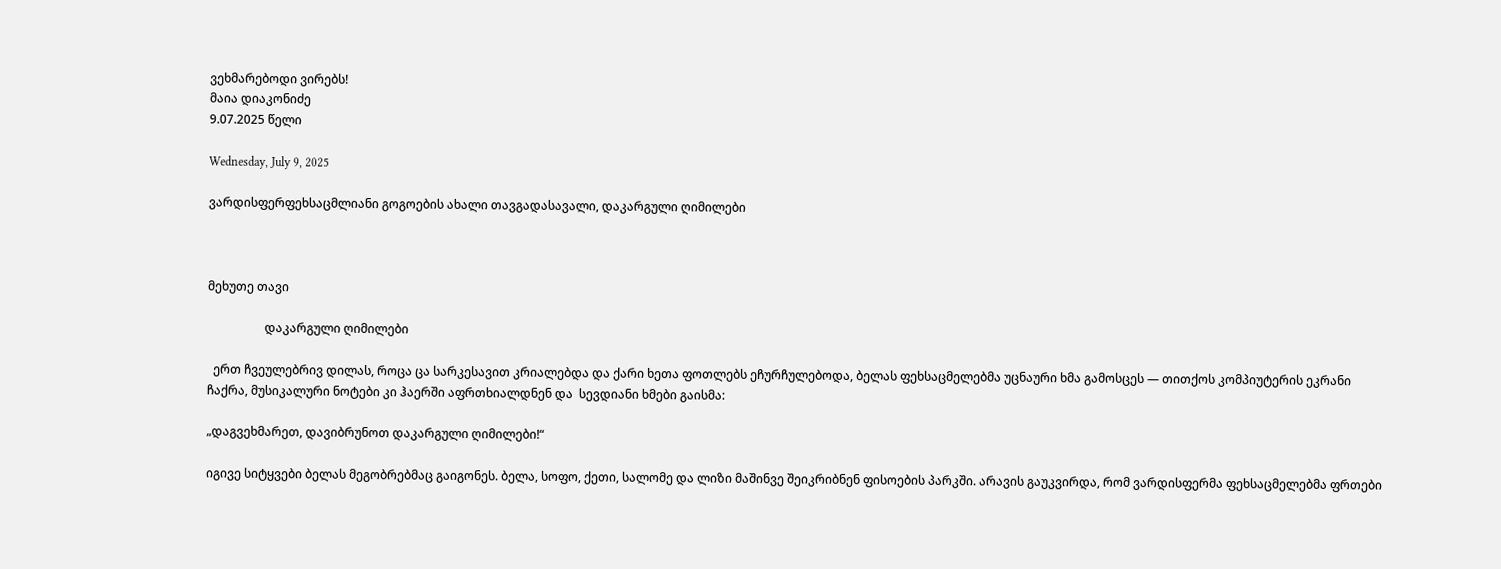ვეხმარებოდი ვირებს!
მაია დიაკონიძე
9.07.2025 წელი

Wednesday, July 9, 2025

ვარდისფერფეხსაცმლიანი გოგოების ახალი თავგადასავალი, დაკარგული ღიმილები



მეხუთე თავი

                   დაკარგული ღიმილები

  ერთ ჩვეულებრივ დილას, როცა ცა სარკესავით კრიალებდა და ქარი ხეთა ფოთლებს ეჩურჩულებოდა, ბელას ფეხსაცმელებმა უცნაური ხმა გამოსცეს — თითქოს კომპიუტერის ეკრანი ჩაქრა, მუსიკალური ნოტები კი ჰაერში აფრთხიალდნენ და  სევდიანი ხმები გაისმა:

„დაგვეხმარეთ, დავიბრუნოთ დაკარგული ღიმილები!“

იგივე სიტყვები ბელას მეგობრებმაც გაიგონეს. ბელა, სოფო, ქეთი, სალომე და ლიზი მაშინვე შეიკრიბნენ ფისოების პარკში. არავის გაუკვირდა, რომ ვარდისფერმა ფეხსაცმელებმა ფრთები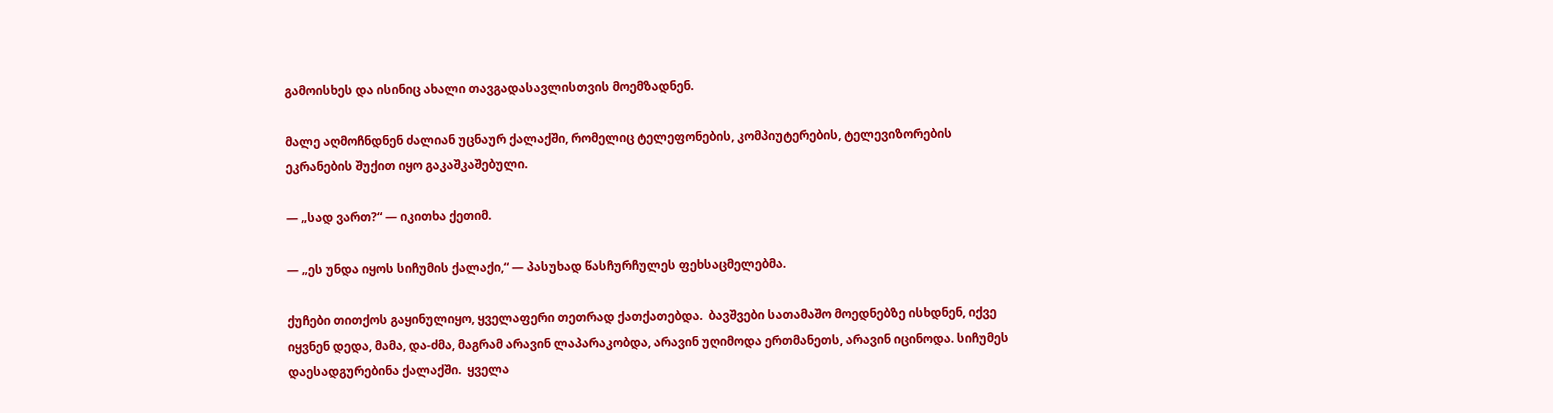გამოისხეს და ისინიც ახალი თავგადასავლისთვის მოემზადნენ.

მალე აღმოჩნდნენ ძალიან უცნაურ ქალაქში, რომელიც ტელეფონების, კომპიუტერების, ტელევიზორების ეკრანების შუქით იყო გაკაშკაშებული.

— „სად ვართ?“ — იკითხა ქეთიმ.

— „ეს უნდა იყოს სიჩუმის ქალაქი,“ — პასუხად წასჩურჩულეს ფეხსაცმელებმა.

ქუჩები თითქოს გაყინულიყო, ყველაფერი თეთრად ქათქათებდა.  ბავშვები სათამაშო მოედნებზე ისხდნენ, იქვე იყვნენ დედა, მამა, და-ძმა, მაგრამ არავინ ლაპარაკობდა, არავინ უღიმოდა ერთმანეთს, არავინ იცინოდა. სიჩუმეს დაესადგურებინა ქალაქში.  ყველა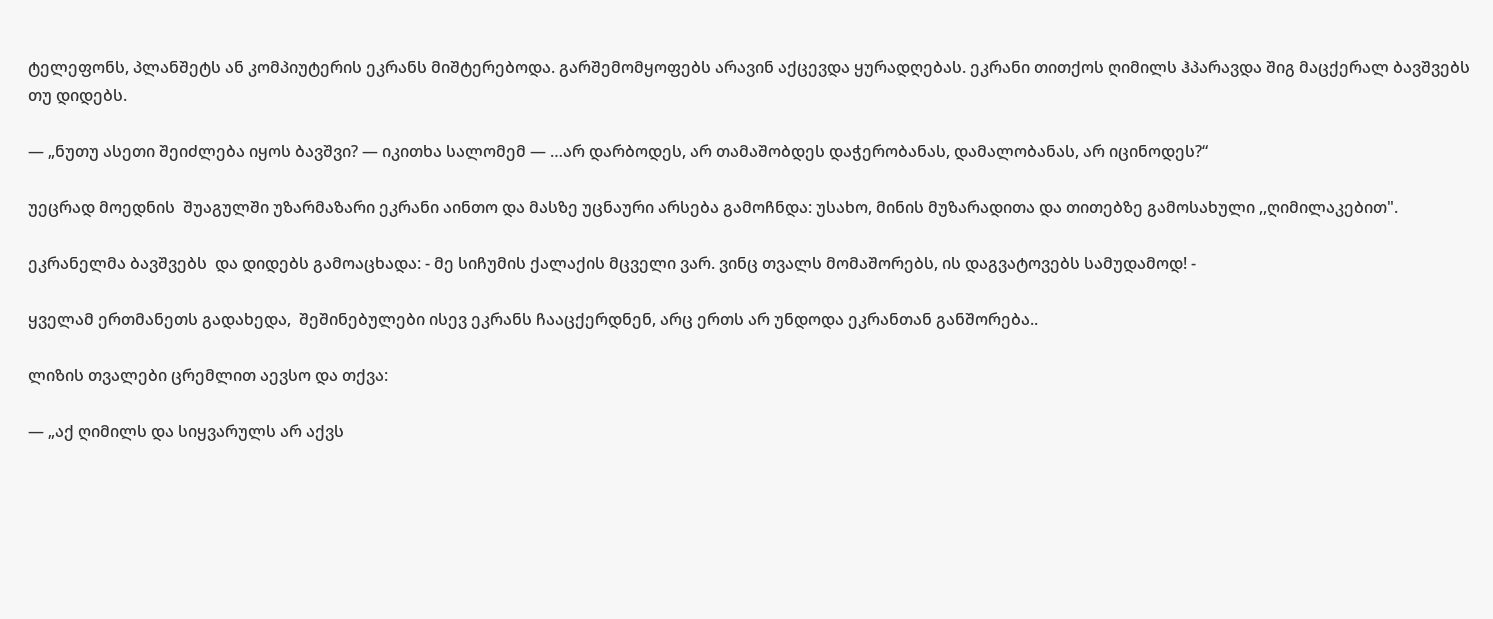ტელეფონს, პლანშეტს ან კომპიუტერის ეკრანს მიშტერებოდა. გარშემომყოფებს არავინ აქცევდა ყურადღებას. ეკრანი თითქოს ღიმილს ჰპარავდა შიგ მაცქერალ ბავშვებს თუ დიდებს.

— „ნუთუ ასეთი შეიძლება იყოს ბავშვი? — იკითხა სალომემ — …არ დარბოდეს, არ თამაშობდეს დაჭერობანას, დამალობანას, არ იცინოდეს?“

უეცრად მოედნის  შუაგულში უზარმაზარი ეკრანი აინთო და მასზე უცნაური არსება გამოჩნდა: უსახო, მინის მუზარადითა და თითებზე გამოსახული ,,ღიმილაკებით".

ეკრანელმა ბავშვებს  და დიდებს გამოაცხადა: - მე სიჩუმის ქალაქის მცველი ვარ. ვინც თვალს მომაშორებს, ის დაგვატოვებს სამუდამოდ! -

ყველამ ერთმანეთს გადახედა,  შეშინებულები ისევ ეკრანს ჩააცქერდნენ, არც ერთს არ უნდოდა ეკრანთან განშორება..

ლიზის თვალები ცრემლით აევსო და თქვა:

— „აქ ღიმილს და სიყვარულს არ აქვს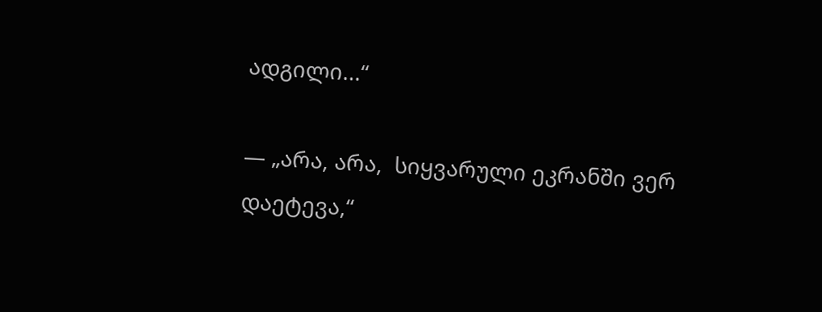ადგილი...“

— „არა, არა,  სიყვარული ეკრანში ვერ დაეტევა,“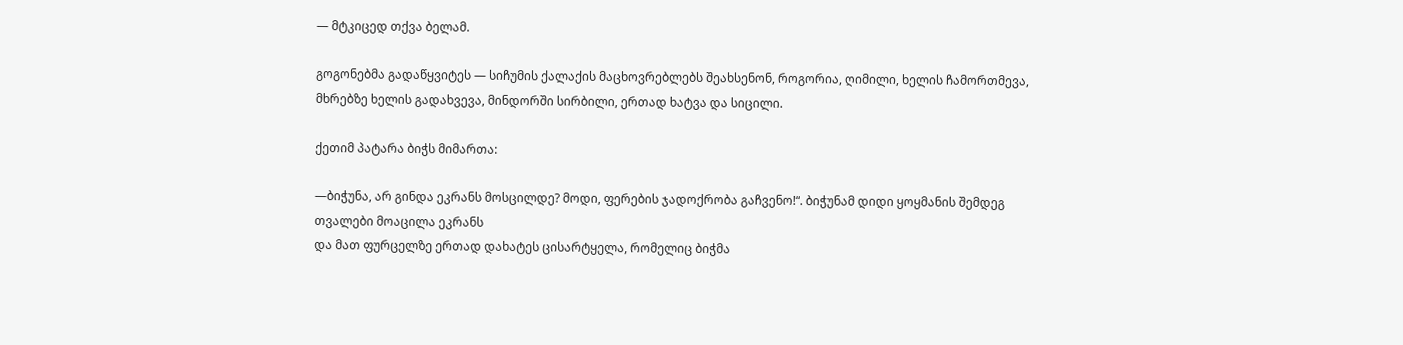— მტკიცედ თქვა ბელამ.

გოგონებმა გადაწყვიტეს — სიჩუმის ქალაქის მაცხოვრებლებს შეახსენონ, როგორია, ღიმილი, ხელის ჩამორთმევა, მხრებზე ხელის გადახვევა, მინდორში სირბილი, ერთად ხატვა და სიცილი.

ქეთიმ პატარა ბიჭს მიმართა:

—ბიჭუნა, არ გინდა ეკრანს მოსცილდე? მოდი, ფერების ჯადოქრობა გაჩვენო!“. ბიჭუნამ დიდი ყოყმანის შემდეგ თვალები მოაცილა ეკრანს
და მათ ფურცელზე ერთად დახატეს ცისარტყელა, რომელიც ბიჭმა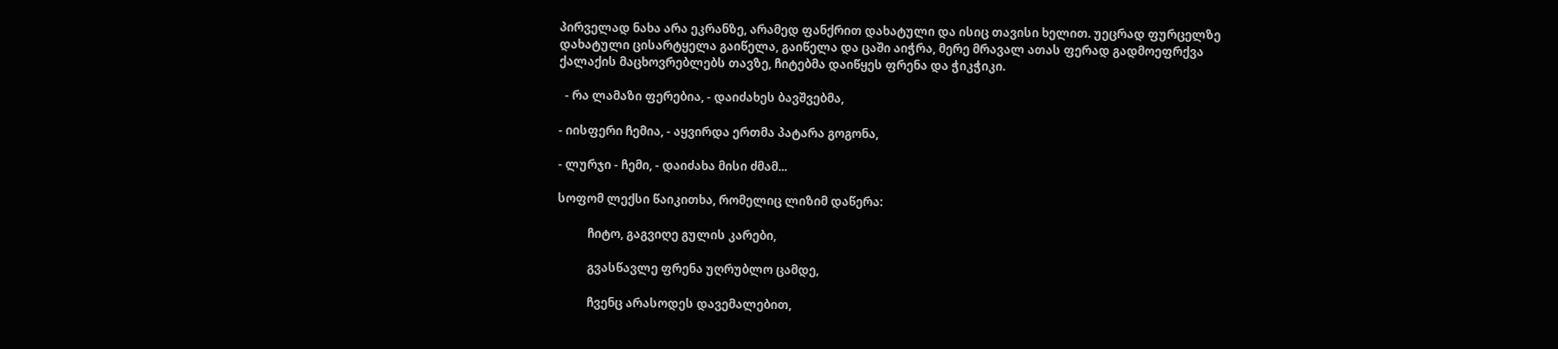პირველად ნახა არა ეკრანზე, არამედ ფანქრით დახატული და ისიც თავისი ხელით. უეცრად ფურცელზე დახატული ცისარტყელა გაიწელა, გაიწელა და ცაში აიჭრა, მერე მრავალ ათას ფერად გადმოეფრქვა ქალაქის მაცხოვრებლებს თავზე, ჩიტებმა დაიწყეს ფრენა და ჭიკჭიკი.

  - რა ლამაზი ფერებია, - დაიძახეს ბავშვებმა,

- იისფერი ჩემია, - აყვირდა ერთმა პატარა გოგონა,

- ლურჯი - ჩემი, - დაიძახა მისი ძმამ...

სოფომ ლექსი წაიკითხა, რომელიც ლიზიმ დაწერა:

          ჩიტო, გაგვიღე გულის კარები,

          გვასწავლე ფრენა უღრუბლო ცამდე,

          ჩვენც არასოდეს დავემალებით,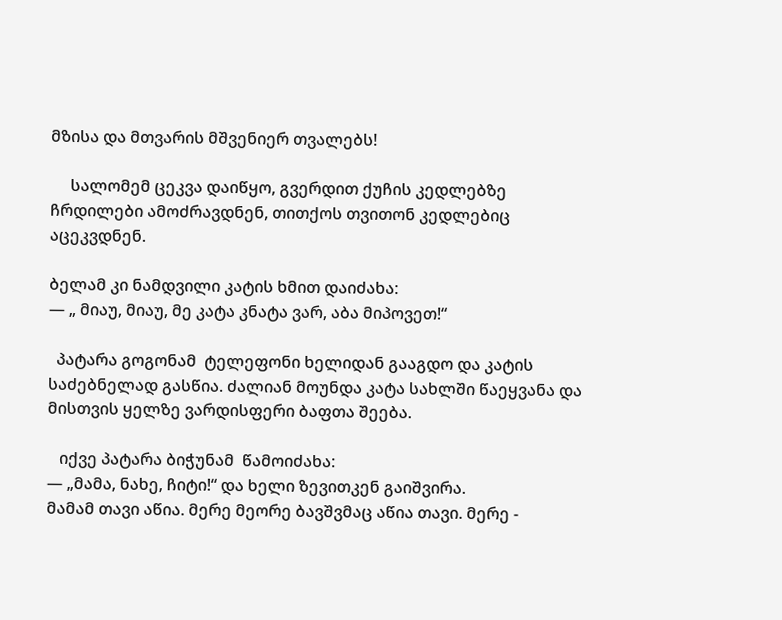მზისა და მთვარის მშვენიერ თვალებს!

     სალომემ ცეკვა დაიწყო, გვერდით ქუჩის კედლებზე ჩრდილები ამოძრავდნენ, თითქოს თვითონ კედლებიც აცეკვდნენ.

ბელამ კი ნამდვილი კატის ხმით დაიძახა:
— „ მიაუ, მიაუ, მე კატა კნატა ვარ, აბა მიპოვეთ!“

  პატარა გოგონამ  ტელეფონი ხელიდან გააგდო და კატის საძებნელად გასწია. ძალიან მოუნდა კატა სახლში წაეყვანა და მისთვის ყელზე ვარდისფერი ბაფთა შეება.

   იქვე პატარა ბიჭუნამ  წამოიძახა:
— „მამა, ნახე, ჩიტი!“ და ხელი ზევითკენ გაიშვირა.
მამამ თავი აწია. მერე მეორე ბავშვმაც აწია თავი. მერე -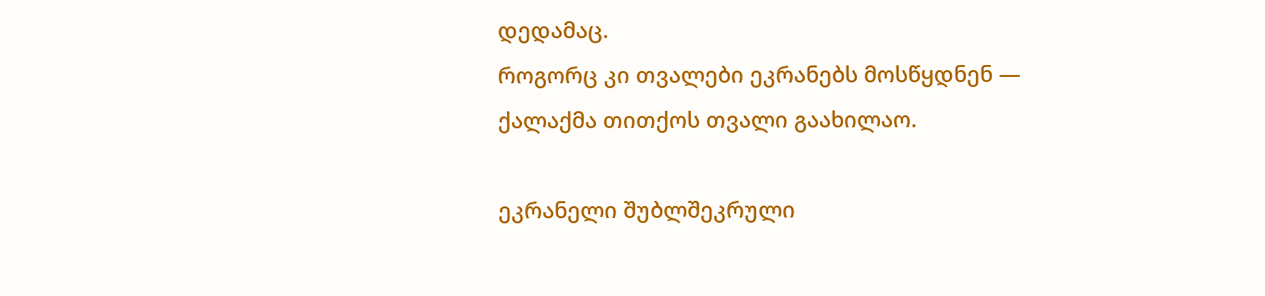დედამაც.
როგორც კი თვალები ეკრანებს მოსწყდნენ — ქალაქმა თითქოს თვალი გაახილაო.

ეკრანელი შუბლშეკრული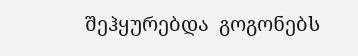შეჰყურებდა  გოგონებს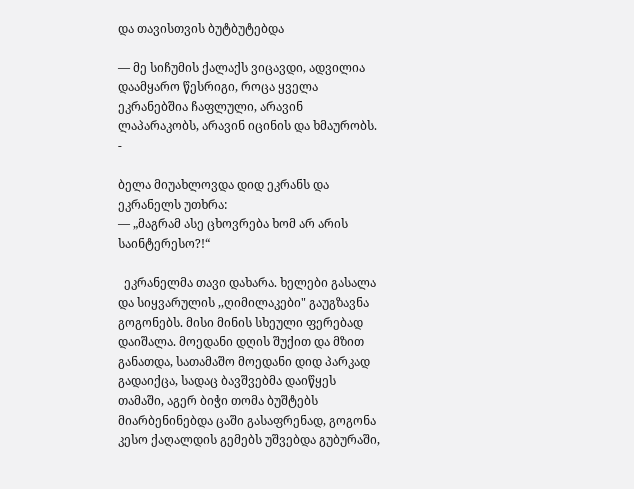და თავისთვის ბუტბუტებდა

— მე სიჩუმის ქალაქს ვიცავდი, ადვილია დაამყარო წესრიგი, როცა ყველა ეკრანებშია ჩაფლული, არავინ ლაპარაკობს, არავინ იცინის და ხმაურობს.  -

ბელა მიუახლოვდა დიდ ეკრანს და ეკრანელს უთხრა:
— „მაგრამ ასე ცხოვრება ხომ არ არის საინტერესო?!“

  ეკრანელმა თავი დახარა. ხელები გასალა და სიყვარულის ,,ღიმილაკები" გაუგზავნა გოგონებს. მისი მინის სხეული ფერებად დაიშალა. მოედანი დღის შუქით და მზით განათდა, სათამაშო მოედანი დიდ პარკად გადაიქცა, სადაც ბავშვებმა დაიწყეს თამაში, აგერ ბიჭი თომა ბუშტებს მიარბენინებდა ცაში გასაფრენად, გოგონა კესო ქაღალდის გემებს უშვებდა გუბურაში,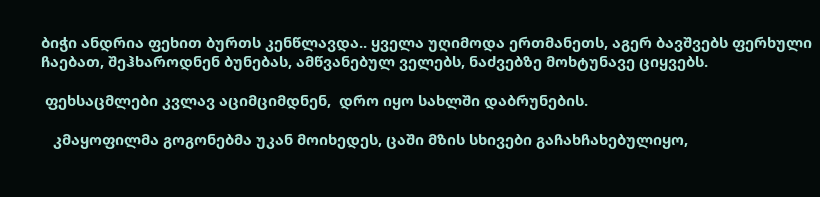ბიჭი ანდრია ფეხით ბურთს კენწლავდა.. ყველა უღიმოდა ერთმანეთს, აგერ ბავშვებს ფერხული ჩაებათ, შეჰხაროდნენ ბუნებას, ამწვანებულ ველებს, ნაძვებზე მოხტუნავე ციყვებს.

 ფეხსაცმლები კვლავ აციმციმდნენ,  დრო იყო სახლში დაბრუნების.

   კმაყოფილმა გოგონებმა უკან მოიხედეს, ცაში მზის სხივები გაჩახჩახებულიყო,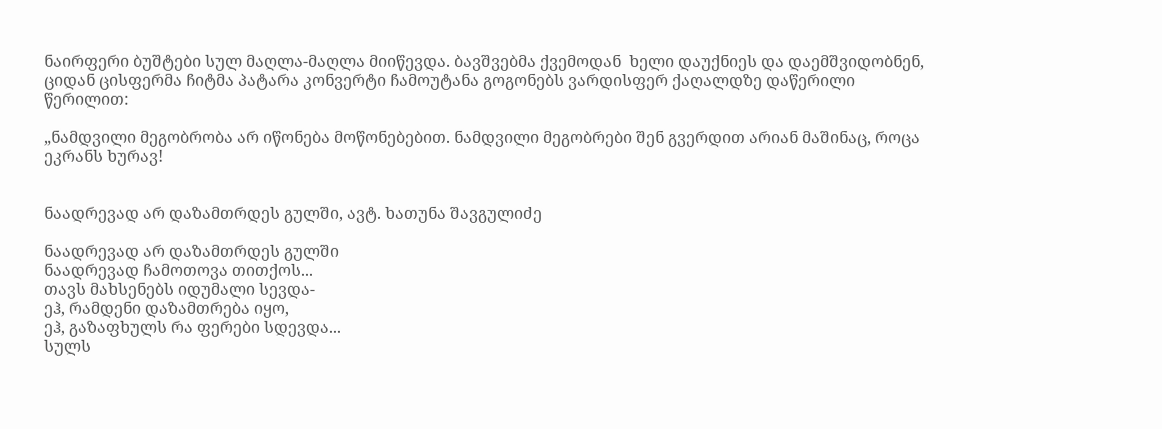ნაირფერი ბუშტები სულ მაღლა-მაღლა მიიწევდა. ბავშვებმა ქვემოდან  ხელი დაუქნიეს და დაემშვიდობნენ, ციდან ცისფერმა ჩიტმა პატარა კონვერტი ჩამოუტანა გოგონებს ვარდისფერ ქაღალდზე დაწერილი წერილით:

„ნამდვილი მეგობრობა არ იწონება მოწონებებით. ნამდვილი მეგობრები შენ გვერდით არიან მაშინაც, როცა ეკრანს ხურავ!


ნაადრევად არ დაზამთრდეს გულში, ავტ. ხათუნა შავგულიძე

ნაადრევად არ დაზამთრდეს გულში
ნაადრევად ჩამოთოვა თითქოს...
თავს მახსენებს იდუმალი სევდა-
ეჰ, რამდენი დაზამთრება იყო,
ეჰ, გაზაფხულს რა ფერები სდევდა...
სულს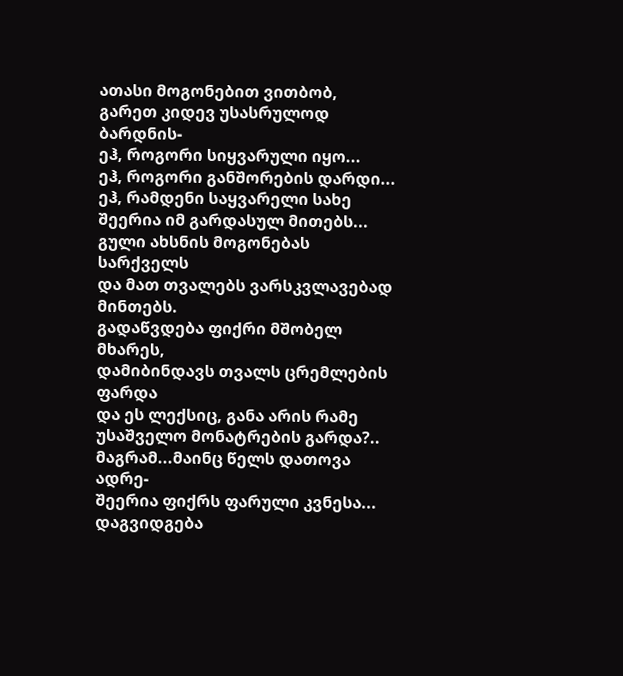ათასი მოგონებით ვითბობ,
გარეთ კიდევ უსასრულოდ ბარდნის-
ეჰ, როგორი სიყვარული იყო...
ეჰ, როგორი განშორების დარდი...
ეჰ, რამდენი საყვარელი სახე
შეერია იმ გარდასულ მითებს...
გული ახსნის მოგონებას სარქველს
და მათ თვალებს ვარსკვლავებად მინთებს.
გადაწვდება ფიქრი მშობელ მხარეს,
დამიბინდავს თვალს ცრემლების ფარდა
და ეს ლექსიც, განა არის რამე
უსაშველო მონატრების გარდა?..
მაგრამ...მაინც წელს დათოვა ადრე-
შეერია ფიქრს ფარული კვნესა...
დაგვიდგება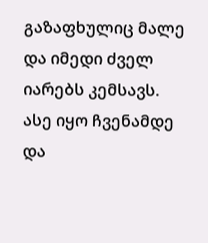გაზაფხულიც მალე
და იმედი ძველ იარებს კემსავს.
ასე იყო ჩვენამდე და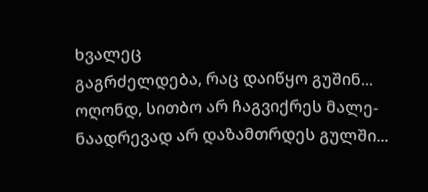ხვალეც
გაგრძელდება, რაც დაიწყო გუშინ...
ოღონდ, სითბო არ ჩაგვიქრეს მალე-
ნაადრევად არ დაზამთრდეს გულში...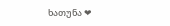ხათუნა ❤